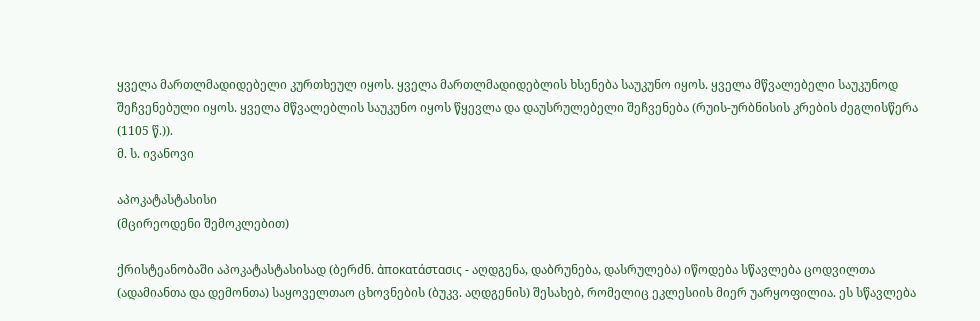ყველა მართლმადიდებელი კურთხეულ იყოს. ყველა მართლმადიდებლის ხსენება საუკუნო იყოს. ყველა მწვალებელი საუკუნოდ შეჩვენებული იყოს. ყველა მწვალებლის საუკუნო იყოს წყევლა და დაუსრულებელი შეჩვენება (რუის-ურბნისის კრების ძეგლისწერა (1105 წ.)).
მ. ს. ივანოვი

აპოკატასტასისი
(მცირეოდენი შემოკლებით)

ქრისტეანობაში აპოკატასტასისად (ბერძნ. ἀποκατάστασις - აღდგენა, დაბრუნება, დასრულება) იწოდება სწავლება ცოდვილთა (ადამიანთა და დემონთა) საყოველთაო ცხოვნების (ბუკვ. აღდგენის) შესახებ, რომელიც ეკლესიის მიერ უარყოფილია. ეს სწავლება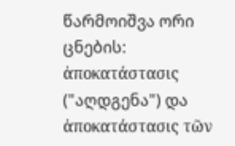წარმოიშვა ორი ცნების: ἀποκατάστασις ("აღდგენა") და ἀποκατάστασις τῶν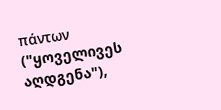πάντων ("ყოველივეს აღდგენა"),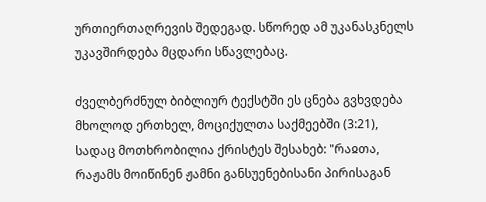ურთიერთაღრევის შედეგად. სწორედ ამ უკანასკნელს უკავშირდება მცდარი სწავლებაც.

ძველბერძნულ ბიბლიურ ტექსტში ეს ცნება გვხვდება მხოლოდ ერთხელ, მოციქულთა საქმეებში (3:21), სადაც მოთხრობილია ქრისტეს შესახებ: "რაჲთა, რაჟამს მოიწინენ ჟამნი განსუენებისანი პირისაგან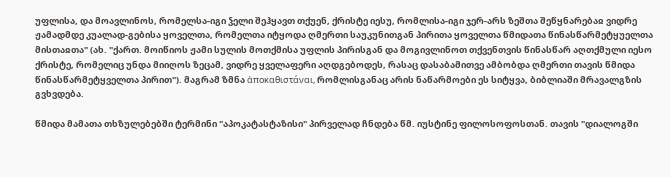უფლისა, და მოავლინოს, რომელსა-იგი ჴელი შეჰყავთ თქუენ, ქრისტე იესუ, რომლისა-იგი ჯერ-არს ზეშთა შეწყნარებაჲ ვიდრე ჟამადმდე კუალად-გებისა ყოველთა, რომელთა იტყოდა ღმერთი საუკუნითგან პირითა ყოველთა წმიდათა წინასწარმეტყუელთა მისთაჲთა" (ახ. "ქართ. მოიწიოს ჟამი სულის მოთქმისა უფლის პირისგან და მოგივლინოთ თქვენთვის წინასწარ აღთქმული იესო ქრისტე, რომელიც უნდა მიიღოს ზეცამ, ვიდრე ყველაფერი აღდგებოდეს, რასაც დასაბამითვე ამბობდა ღმერთი თავის წმიდა წინასწარმეტყველთა პირით"). მაგრამ ზმნა ἀποκαθιστάναι, რომლისგანაც არის ნაწარმოები ეს სიტყვა, ბიბლიაში მრავალგზის გვხვდება.

წმიდა მამათა თხზულებებში ტერმინი "აპოკატასტაზისი" პირველად ჩნდება წმ. იუსტინე ფილოსოფოსთან. თავის "დიალოგში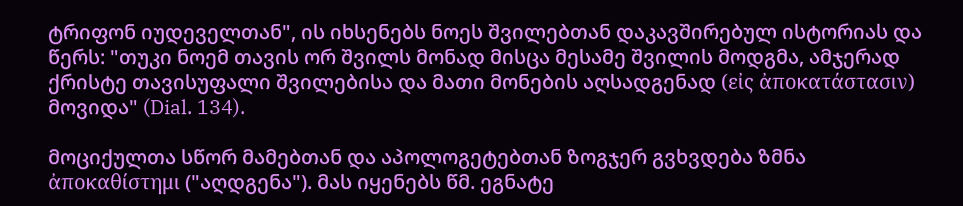ტრიფონ იუდეველთან", ის იხსენებს ნოეს შვილებთან დაკავშირებულ ისტორიას და წერს: "თუკი ნოემ თავის ორ შვილს მონად მისცა მესამე შვილის მოდგმა, ამჯერად ქრისტე თავისუფალი შვილებისა და მათი მონების აღსადგენად (εἰς ἀποκατάστασιν)  მოვიდა" (Dial. 134).

მოციქულთა სწორ მამებთან და აპოლოგეტებთან ზოგჯერ გვხვდება ზმნა ἀποκαθίστημι ("აღდგენა"). მას იყენებს წმ. ეგნატე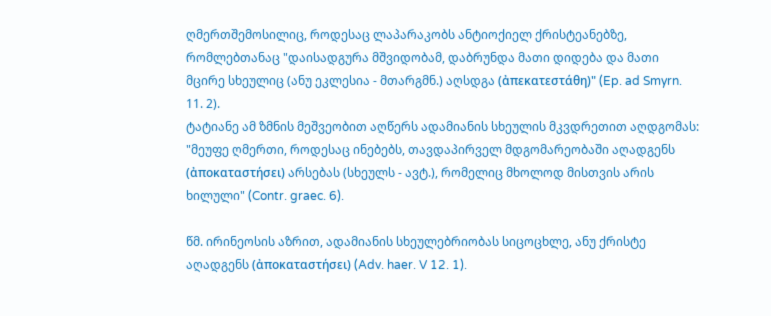ღმერთშემოსილიც, როდესაც ლაპარაკობს ანტიოქიელ ქრისტეანებზე, რომლებთანაც "დაისადგურა მშვიდობამ, დაბრუნდა მათი დიდება და მათი მცირე სხეულიც (ანუ ეკლესია - მთარგმნ.) აღსდგა (ἀπεκατεστάθη)" (Ep. ad Smyrn. 11. 2).
ტატიანე ამ ზმნის მეშვეობით აღწერს ადამიანის სხეულის მკვდრეთით აღდგომას: "მეუფე ღმერთი, როდესაც ინებებს, თავდაპირველ მდგომარეობაში აღადგენს (ἀποκαταστήσει) არსებას (სხეულს - ავტ.), რომელიც მხოლოდ მისთვის არის ხილული" (Contr. graec. 6).

წმ. ირინეოსის აზრით, ადამიანის სხეულებრიობას სიცოცხლე, ანუ ქრისტე აღადგენს (ἀποκαταστήσει) (Adv. haer. V 12. 1).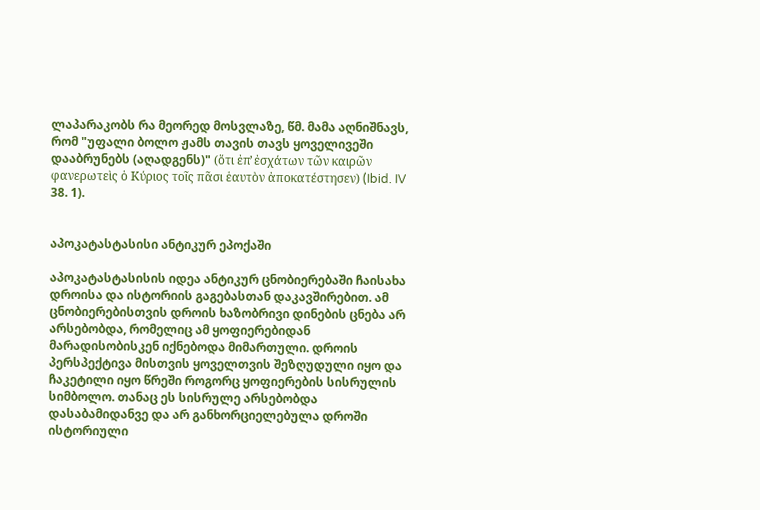ლაპარაკობს რა მეორედ მოსვლაზე, წმ. მამა აღნიშნავს, რომ "უფალი ბოლო ჟამს თავის თავს ყოველივეში დააბრუნებს (აღადგენს)" (ὅτι ἐπ̓ ἐσχάτων τῶν καιρῶν φανερωτεὶς ὁ Κύριος τοῖς πᾶσι ἑαυτὸν ἀποκατέστησεν) (Ibid. IV 38. 1).


აპოკატასტასისი ანტიკურ ეპოქაში

აპოკატასტასისის იდეა ანტიკურ ცნობიერებაში ჩაისახა დროისა და ისტორიის გაგებასთან დაკავშირებით. ამ ცნობიერებისთვის დროის ხაზობრივი დინების ცნება არ არსებობდა, რომელიც ამ ყოფიერებიდან მარადისობისკენ იქნებოდა მიმართული. დროის პერსპექტივა მისთვის ყოველთვის შეზღუდული იყო და ჩაკეტილი იყო წრეში როგორც ყოფიერების სისრულის სიმბოლო. თანაც ეს სისრულე არსებობდა დასაბამიდანვე და არ განხორციელებულა დროში ისტორიული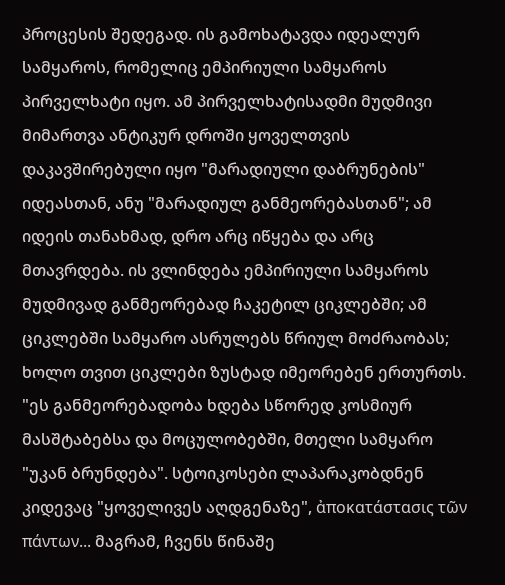პროცესის შედეგად. ის გამოხატავდა იდეალურ სამყაროს, რომელიც ემპირიული სამყაროს პირველხატი იყო. ამ პირველხატისადმი მუდმივი მიმართვა ანტიკურ დროში ყოველთვის დაკავშირებული იყო "მარადიული დაბრუნების" იდეასთან, ანუ "მარადიულ განმეორებასთან"; ამ იდეის თანახმად, დრო არც იწყება და არც მთავრდება. ის ვლინდება ემპირიული სამყაროს მუდმივად განმეორებად ჩაკეტილ ციკლებში; ამ ციკლებში სამყარო ასრულებს წრიულ მოძრაობას; ხოლო თვით ციკლები ზუსტად იმეორებენ ერთურთს. "ეს განმეორებადობა ხდება სწორედ კოსმიურ მასშტაბებსა და მოცულობებში, მთელი სამყარო "უკან ბრუნდება". სტოიკოსები ლაპარაკობდნენ კიდევაც "ყოველივეს აღდგენაზე", ἀποκατάστασις τῶν πάντων... მაგრამ, ჩვენს წინაშე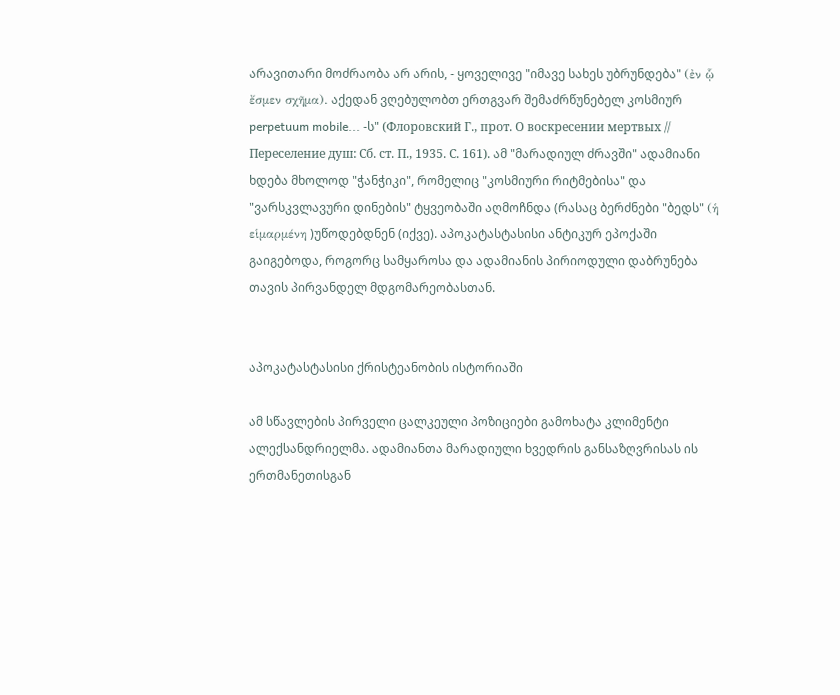არავითარი მოძრაობა არ არის, - ყოველივე "იმავე სახეს უბრუნდება" (ἐν ᾧ ἔσμεν σχῆμα). აქედან ვღებულობთ ერთგვარ შემაძრწუნებელ კოსმიურ perpetuum mobile... -ს" (Флоровский Г., прот. О воскресении мертвых // Переселение душ: Сб. ст. П., 1935. С. 161). ამ "მარადიულ ძრავში" ადამიანი ხდება მხოლოდ "ჭანჭიკი", რომელიც "კოსმიური რიტმებისა" და "ვარსკვლავური დინების" ტყვეობაში აღმოჩნდა (რასაც ბერძნები "ბედს" (ἡ εἱμαρμένη )უწოდებდნენ (იქვე). აპოკატასტასისი ანტიკურ ეპოქაში გაიგებოდა, როგორც სამყაროსა და ადამიანის პირიოდული დაბრუნება თავის პირვანდელ მდგომარეობასთან.


აპოკატასტასისი ქრისტეანობის ისტორიაში

ამ სწავლების პირველი ცალკეული პოზიციები გამოხატა კლიმენტი ალექსანდრიელმა. ადამიანთა მარადიული ხვედრის განსაზღვრისას ის ერთმანეთისგან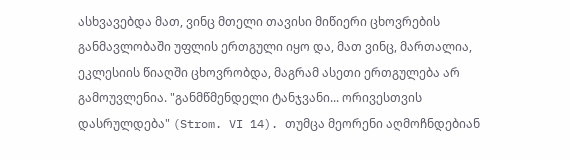ასხვავებდა მათ, ვინც მთელი თავისი მიწიერი ცხოვრების განმავლობაში უფლის ერთგული იყო და, მათ ვინც, მართალია, ეკლესიის წიაღში ცხოვრობდა, მაგრამ ასეთი ერთგულება არ გამოუვლენია. "განმწმენდელი ტანჯვანი... ორივესთვის დასრულდება" (Strom. VI 14). თუმცა მეორენი აღმოჩნდებიან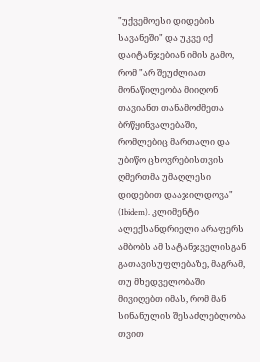"უქვემოესი დიდების სავანეში" და უკვე იქ დაიტანჯებიან იმის გამო, რომ "არ შეუძლიათ მონაწილეობა მიიღონ თავიანთ თანამოძმეთა ბრწყინვალებაში, რომლებიც მართალი და უბიწო ცხოვრებისთვის ღმერთმა უმაღლესი დიდებით დააჯილდოვა" (Ibidem). კლიმენტი ალექსანდრიელი არაფერს ამბობს ამ სატანჯველისგან გათავისუფლებაზე, მაგრამ, თუ მხედველობაში მივიღებთ იმას, რომ მან სინანულის შესაძლებლობა თვით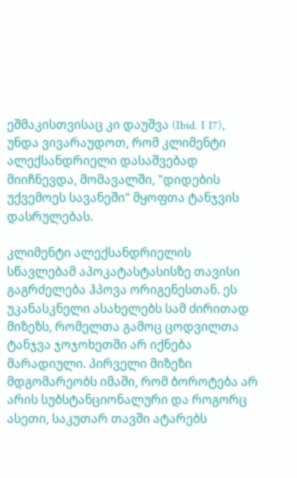ეშმაკისთვისაც კი დაუშვა (Ibid. I 17), უნდა ვივარაუდოთ, რომ კლიმენტი ალექსანდრიელი დასაშვებად მიიჩნევდა, მომავალში, "დიდების უქვემოეს სავანეში" მყოფთა ტანჯვის დასრულებას.

კლიმენტი ალექსანდრიელის სწავლებამ აპოკატასტასისზე თავისი გაგრძელება ჰპოვა ორიგენესთან. ეს უკანასკნელი ასახელებს სამ ძირითად მიზეზს, რომელთა გამოც ცოდვილთა ტანჯვა ჯოჯოხეთში არ იქნება მარადიული. პირველი მიზეზი მდგომარეობს იმაში, რომ ბოროტება არ არის სუბსტანციონალური და როგორც ასეთი, საკუთარ თავში ატარებს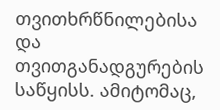თვითხრწნილებისა და თვითგანადგურების საწყისს. ამიტომაც,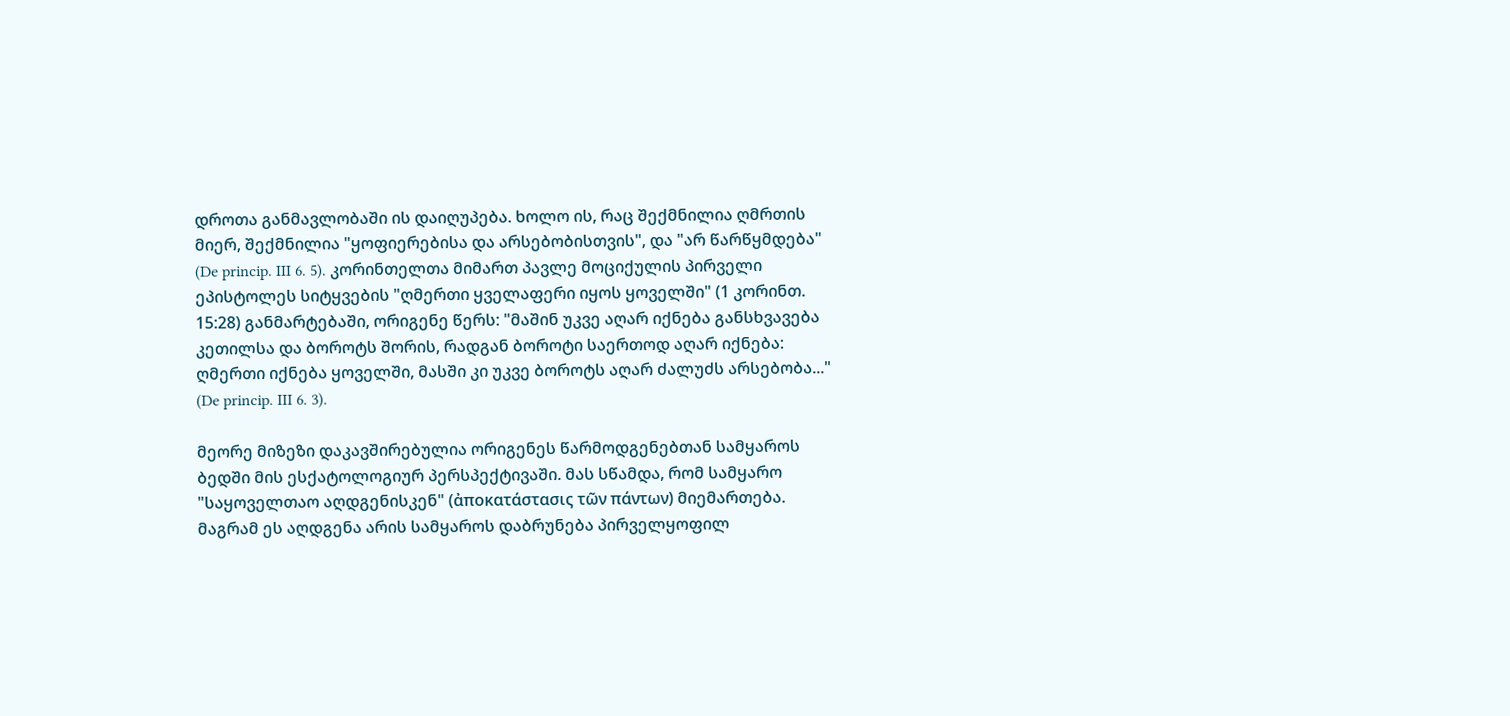დროთა განმავლობაში ის დაიღუპება. ხოლო ის, რაც შექმნილია ღმრთის მიერ, შექმნილია "ყოფიერებისა და არსებობისთვის", და "არ წარწყმდება" (De princip. III 6. 5). კორინთელთა მიმართ პავლე მოციქულის პირველი ეპისტოლეს სიტყვების "ღმერთი ყველაფერი იყოს ყოველში" (1 კორინთ. 15:28) განმარტებაში, ორიგენე წერს: "მაშინ უკვე აღარ იქნება განსხვავება კეთილსა და ბოროტს შორის, რადგან ბოროტი საერთოდ აღარ იქნება: ღმერთი იქნება ყოველში, მასში კი უკვე ბოროტს აღარ ძალუძს არსებობა..." (De princip. III 6. 3).

მეორე მიზეზი დაკავშირებულია ორიგენეს წარმოდგენებთან სამყაროს ბედში მის ესქატოლოგიურ პერსპექტივაში. მას სწამდა, რომ სამყარო "საყოველთაო აღდგენისკენ" (ἀποκατάστασις τῶν πάντων) მიემართება. მაგრამ ეს აღდგენა არის სამყაროს დაბრუნება პირველყოფილ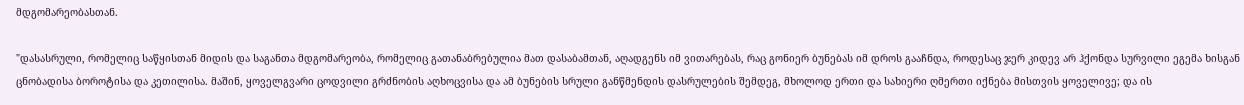მდგომარეობასთან.

"დასასრული, რომელიც საწყისთან მიდის და საგანთა მდგომარეობა, რომელიც გათანაბრებულია მათ დასაბამთან, აღადგენს იმ ვითარებას, რაც გონიერ ბუნებას იმ დროს გააჩნდა, როდესაც ჯერ კიდევ არ ჰქონდა სურვილი ეგემა ხისგან ცნობადისა ბოროტისა და კეთილისა. მაშინ, ყოველგვარი ცოდვილი გრძნობის აღხოცვისა და ამ ბუნების სრული განწმენდის დასრულების შემდეგ, მხოლოდ ერთი და სახიერი ღმერთი იქნება მისთვის ყოველივე; და ის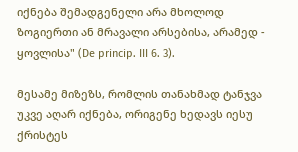იქნება შემადგენელი არა მხოლოდ ზოგიერთი ან მრავალი არსებისა, არამედ - ყოვლისა" (De princip. III 6. 3).

მესამე მიზეზს, რომლის თანახმად ტანჯვა უკვე აღარ იქნება, ორიგენე ხედავს იესუ ქრისტეს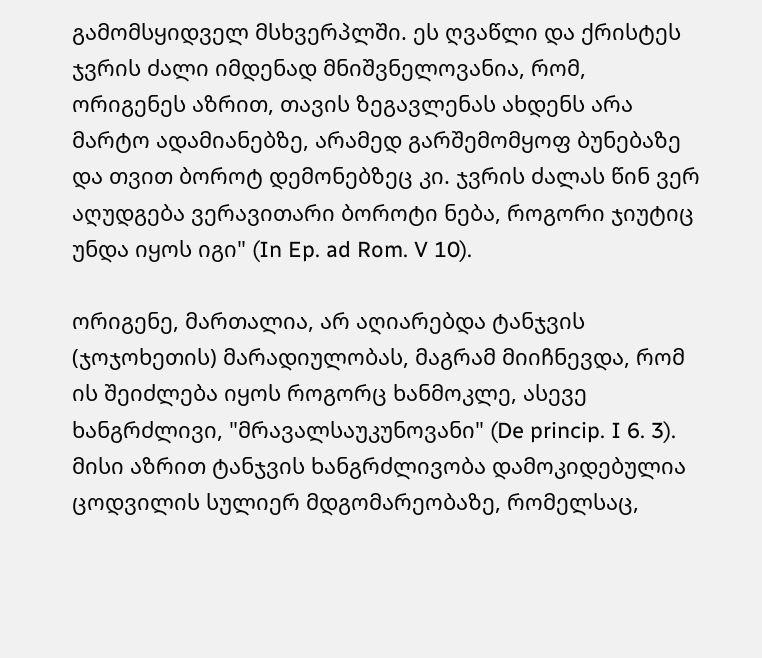გამომსყიდველ მსხვერპლში. ეს ღვაწლი და ქრისტეს ჯვრის ძალი იმდენად მნიშვნელოვანია, რომ, ორიგენეს აზრით, თავის ზეგავლენას ახდენს არა მარტო ადამიანებზე, არამედ გარშემომყოფ ბუნებაზე და თვით ბოროტ დემონებზეც კი. ჯვრის ძალას წინ ვერ აღუდგება ვერავითარი ბოროტი ნება, როგორი ჯიუტიც უნდა იყოს იგი" (In Ep. ad Rom. V 10).

ორიგენე, მართალია, არ აღიარებდა ტანჯვის (ჯოჯოხეთის) მარადიულობას, მაგრამ მიიჩნევდა, რომ ის შეიძლება იყოს როგორც ხანმოკლე, ასევე ხანგრძლივი, "მრავალსაუკუნოვანი" (De princip. I 6. 3). მისი აზრით ტანჯვის ხანგრძლივობა დამოკიდებულია ცოდვილის სულიერ მდგომარეობაზე, რომელსაც,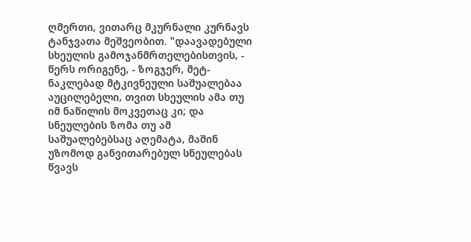ღმერთი, ვითარც მკურნალი კურნავს ტანჯვათა მეშვეობით. "დაავადებული სხეულის გამოჯანმრთელებისთვის, - წერს ორიგენე, - ზოგჯერ, მეტ-ნაკლებად მტკივნეული საშუალებაა აუცილებელი, თვით სხეულის ამა თუ იმ ნაწილის მოკვეთაც კი; და სნეულების ზომა თუ ამ საშუალებებსაც აღემატა, მაშინ უზომოდ განვითარებულ სნეულებას წვავს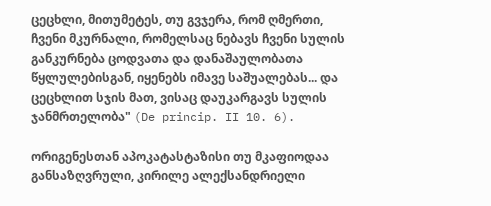ცეცხლი, მითუმეტეს, თუ გვჯერა, რომ ღმერთი, ჩვენი მკურნალი, რომელსაც ნებავს ჩვენი სულის განკურნება ცოდვათა და დანაშაულობათა წყლულებისგან, იყენებს იმავე საშუალებას... და ცეცხლით სჯის მათ, ვისაც დაუკარგავს სულის ჯანმრთელობა" (De princip. II 10. 6).

ორიგენესთან აპოკატასტაზისი თუ მკაფიოდაა განსაზღვრული, კირილე ალექსანდრიელი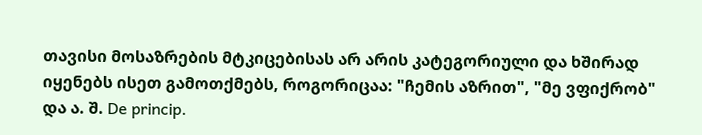თავისი მოსაზრების მტკიცებისას არ არის კატეგორიული და ხშირად იყენებს ისეთ გამოთქმებს, როგორიცაა: "ჩემის აზრით", "მე ვფიქრობ" და ა. შ. De princip.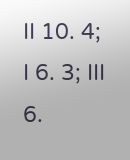II 10. 4; I 6. 3; III 6.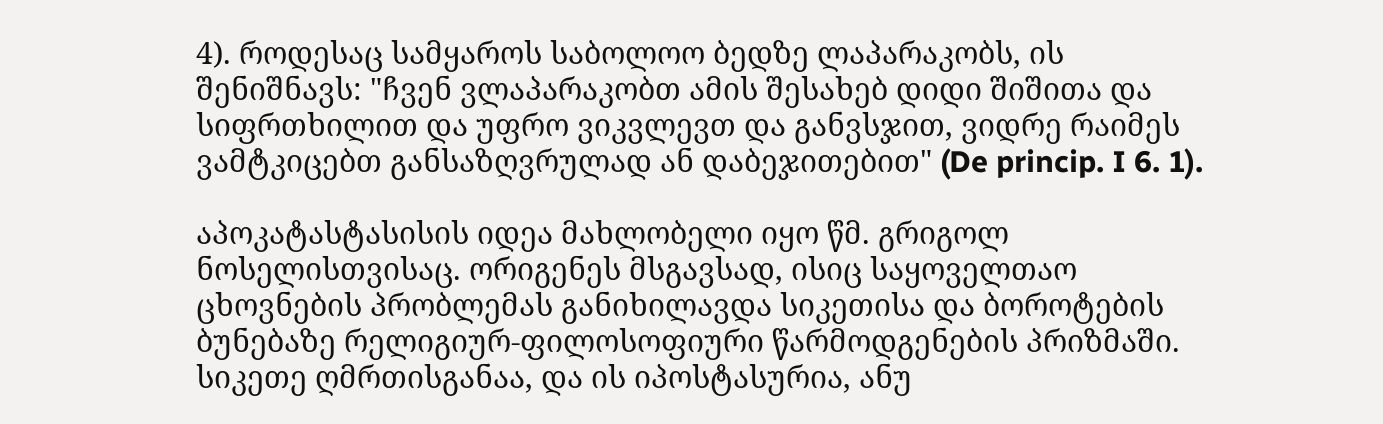4). როდესაც სამყაროს საბოლოო ბედზე ლაპარაკობს, ის შენიშნავს: "ჩვენ ვლაპარაკობთ ამის შესახებ დიდი შიშითა და სიფრთხილით და უფრო ვიკვლევთ და განვსჯით, ვიდრე რაიმეს ვამტკიცებთ განსაზღვრულად ან დაბეჯითებით" (De princip. I 6. 1).

აპოკატასტასისის იდეა მახლობელი იყო წმ. გრიგოლ ნოსელისთვისაც. ორიგენეს მსგავსად, ისიც საყოველთაო ცხოვნების პრობლემას განიხილავდა სიკეთისა და ბოროტების ბუნებაზე რელიგიურ-ფილოსოფიური წარმოდგენების პრიზმაში. სიკეთე ღმრთისგანაა, და ის იპოსტასურია, ანუ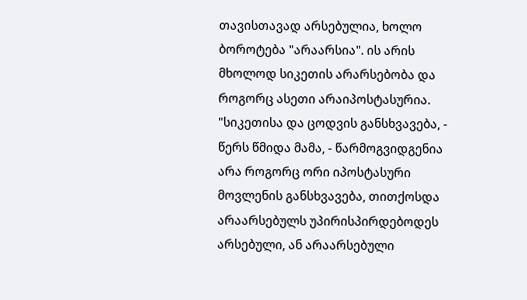თავისთავად არსებულია, ხოლო ბოროტება "არაარსია". ის არის მხოლოდ სიკეთის არარსებობა და როგორც ასეთი არაიპოსტასურია. "სიკეთისა და ცოდვის განსხვავება, - წერს წმიდა მამა, - წარმოგვიდგენია არა როგორც ორი იპოსტასური მოვლენის განსხვავება, თითქოსდა არაარსებულს უპირისპირდებოდეს არსებული, ან არაარსებული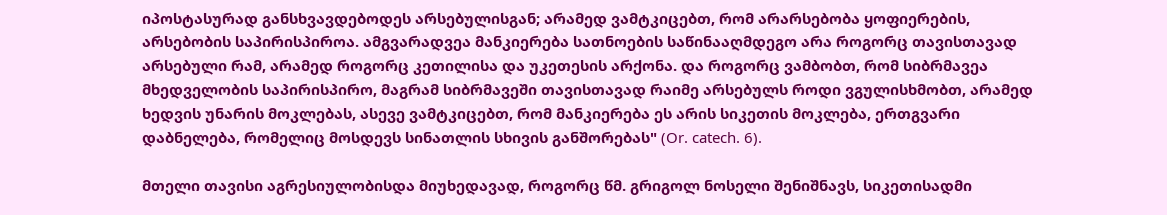იპოსტასურად განსხვავდებოდეს არსებულისგან; არამედ ვამტკიცებთ, რომ არარსებობა ყოფიერების, არსებობის საპირისპიროა. ამგვარადვეა მანკიერება სათნოების საწინააღმდეგო არა როგორც თავისთავად არსებული რამ, არამედ როგორც კეთილისა და უკეთესის არქონა. და როგორც ვამბობთ, რომ სიბრმავეა მხედველობის საპირისპირო, მაგრამ სიბრმავეში თავისთავად რაიმე არსებულს როდი ვგულისხმობთ, არამედ ხედვის უნარის მოკლებას, ასევე ვამტკიცებთ, რომ მანკიერება ეს არის სიკეთის მოკლება, ერთგვარი დაბნელება, რომელიც მოსდევს სინათლის სხივის განშორებას" (Or. catech. 6).

მთელი თავისი აგრესიულობისდა მიუხედავად, როგორც წმ. გრიგოლ ნოსელი შენიშნავს, სიკეთისადმი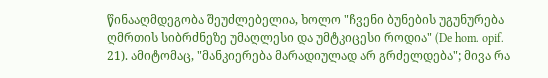წინააღმდეგობა შეუძლებელია, ხოლო "ჩვენი ბუნების უგუნურება ღმრთის სიბრძნეზე უმაღლესი და უმტკიცესი როდია" (De hom. opif. 21). ამიტომაც, "მანკიერება მარადიულად არ გრძელდება"; მივა რა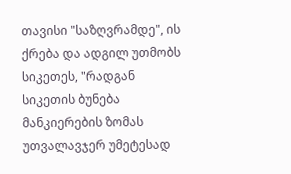თავისი "საზღვრამდე", ის ქრება და ადგილ უთმობს სიკეთეს, "რადგან სიკეთის ბუნება მანკიერების ზომას უთვალავჯერ უმეტესად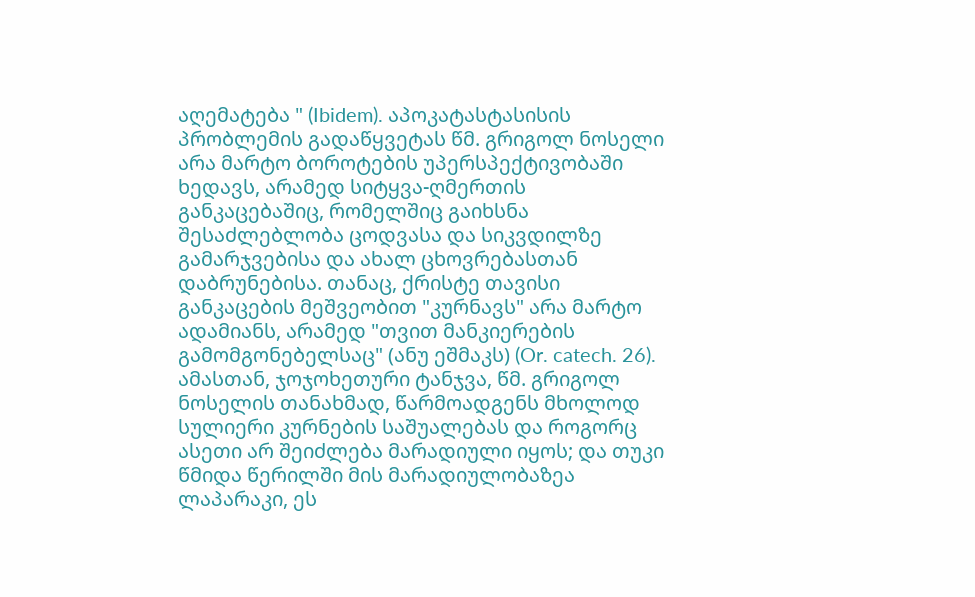აღემატება " (Ibidem). აპოკატასტასისის პრობლემის გადაწყვეტას წმ. გრიგოლ ნოსელი არა მარტო ბოროტების უპერსპექტივობაში ხედავს, არამედ სიტყვა-ღმერთის განკაცებაშიც, რომელშიც გაიხსნა შესაძლებლობა ცოდვასა და სიკვდილზე გამარჯვებისა და ახალ ცხოვრებასთან დაბრუნებისა. თანაც, ქრისტე თავისი განკაცების მეშვეობით "კურნავს" არა მარტო ადამიანს, არამედ "თვით მანკიერების გამომგონებელსაც" (ანუ ეშმაკს) (Or. catech. 26). ამასთან, ჯოჯოხეთური ტანჯვა, წმ. გრიგოლ ნოსელის თანახმად, წარმოადგენს მხოლოდ სულიერი კურნების საშუალებას და როგორც ასეთი არ შეიძლება მარადიული იყოს; და თუკი წმიდა წერილში მის მარადიულობაზეა ლაპარაკი, ეს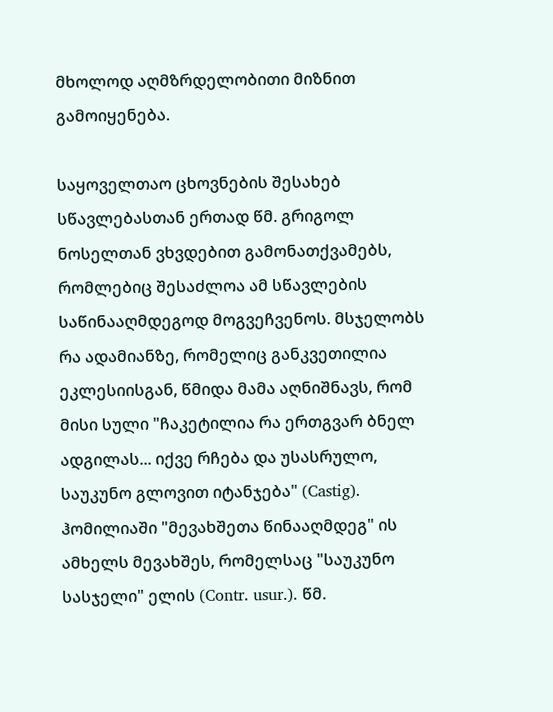მხოლოდ აღმზრდელობითი მიზნით გამოიყენება.

საყოველთაო ცხოვნების შესახებ სწავლებასთან ერთად წმ. გრიგოლ ნოსელთან ვხვდებით გამონათქვამებს, რომლებიც შესაძლოა ამ სწავლების საწინააღმდეგოდ მოგვეჩვენოს. მსჯელობს რა ადამიანზე, რომელიც განკვეთილია ეკლესიისგან, წმიდა მამა აღნიშნავს, რომ მისი სული "ჩაკეტილია რა ერთგვარ ბნელ ადგილას... იქვე რჩება და უსასრულო, საუკუნო გლოვით იტანჯება" (Castig).  ჰომილიაში "მევახშეთა წინააღმდეგ" ის ამხელს მევახშეს, რომელსაც "საუკუნო სასჯელი" ელის (Contr. usur.). წმ.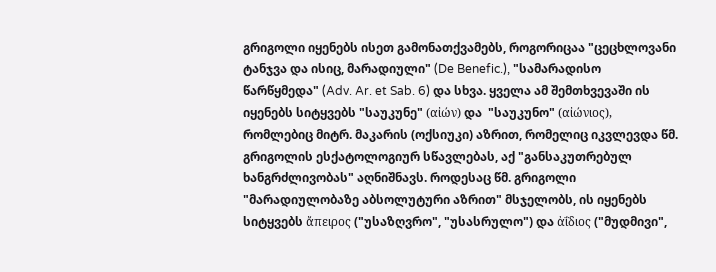გრიგოლი იყენებს ისეთ გამონათქვამებს, როგორიცაა "ცეცხლოვანი ტანჯვა და ისიც, მარადიული" (De Benefic.), "სამარადისო წარწყმედა" (Adv. Ar. et Sab. 6) და სხვა. ყველა ამ შემთხვევაში ის იყენებს სიტყვებს "საუკუნე" (αἰών) და  "საუკუნო" (αἰώνιος), რომლებიც მიტრ. მაკარის (ოქსიუკი) აზრით, რომელიც იკვლევდა წმ. გრიგოლის ესქატოლოგიურ სწავლებას, აქ "განსაკუთრებულ ხანგრძლივობას" აღნიშნავს. როდესაც წმ. გრიგოლი "მარადიულობაზე აბსოლუტური აზრით" მსჯელობს, ის იყენებს სიტყვებს ἄπειρος ("უსაზღვრო", "უსასრულო") და ἀΐδιος ("მუდმივი",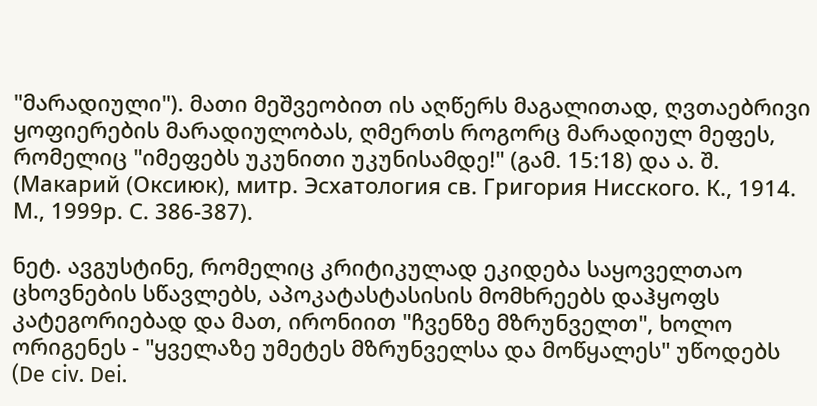"მარადიული"). მათი მეშვეობით ის აღწერს მაგალითად, ღვთაებრივი ყოფიერების მარადიულობას, ღმერთს როგორც მარადიულ მეფეს, რომელიც "იმეფებს უკუნითი უკუნისამდე!" (გამ. 15:18) და ა. შ. (Макарий (Оксиюк), митр. Эсхатология св. Григория Нисского. К., 1914. М., 1999р. С. 386-387).

ნეტ. ავგუსტინე, რომელიც კრიტიკულად ეკიდება საყოველთაო ცხოვნების სწავლებს, აპოკატასტასისის მომხრეებს დაჰყოფს კატეგორიებად და მათ, ირონიით "ჩვენზე მზრუნველთ", ხოლო ორიგენეს - "ყველაზე უმეტეს მზრუნველსა და მოწყალეს" უწოდებს (De civ. Dei.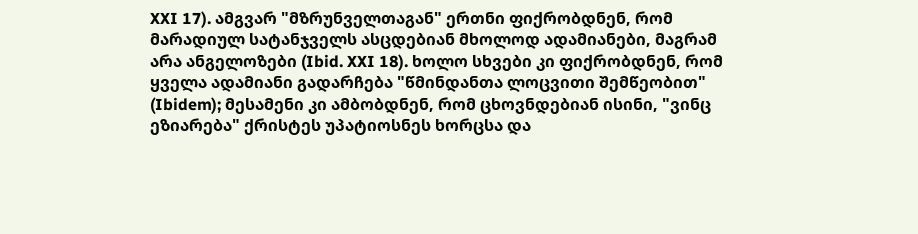XXI 17). ამგვარ "მზრუნველთაგან" ერთნი ფიქრობდნენ, რომ მარადიულ სატანჯველს ასცდებიან მხოლოდ ადამიანები, მაგრამ არა ანგელოზები (Ibid. XXI 18). ხოლო სხვები კი ფიქრობდნენ, რომ ყველა ადამიანი გადარჩება "წმინდანთა ლოცვითი შემწეობით" (Ibidem); მესამენი კი ამბობდნენ, რომ ცხოვნდებიან ისინი, "ვინც ეზიარება" ქრისტეს უპატიოსნეს ხორცსა და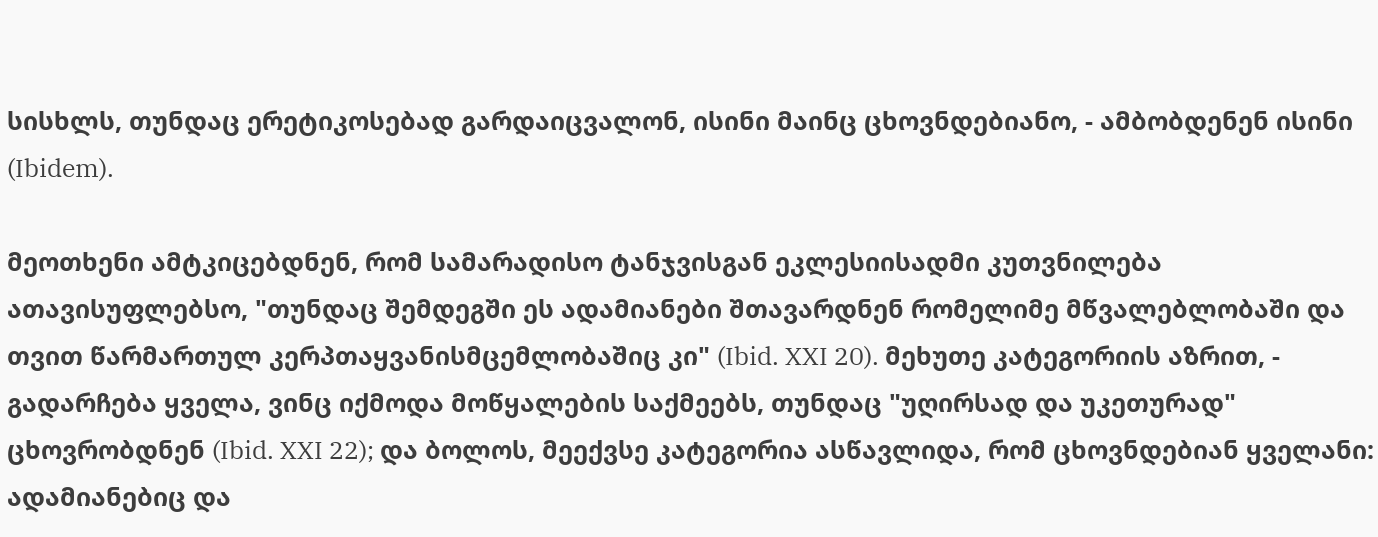სისხლს, თუნდაც ერეტიკოსებად გარდაიცვალონ, ისინი მაინც ცხოვნდებიანო, - ამბობდენენ ისინი (Ibidem).

მეოთხენი ამტკიცებდნენ, რომ სამარადისო ტანჯვისგან ეკლესიისადმი კუთვნილება ათავისუფლებსო, "თუნდაც შემდეგში ეს ადამიანები შთავარდნენ რომელიმე მწვალებლობაში და თვით წარმართულ კერპთაყვანისმცემლობაშიც კი" (Ibid. XXI 20). მეხუთე კატეგორიის აზრით, - გადარჩება ყველა, ვინც იქმოდა მოწყალების საქმეებს, თუნდაც "უღირსად და უკეთურად" ცხოვრობდნენ (Ibid. XXI 22); და ბოლოს, მეექვსე კატეგორია ასწავლიდა, რომ ცხოვნდებიან ყველანი: ადამიანებიც და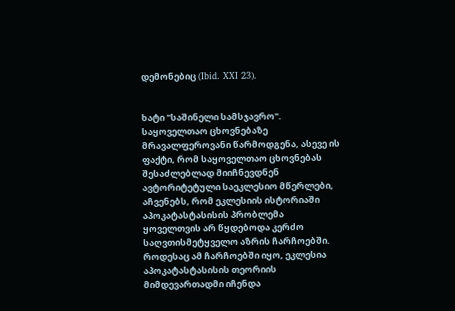დემონებიც (Ibid. XXI 23).


ხატი "საშინელი სამსჯავრო".
საყოველთაო ცხოვნებაზე მრავალფეროვანი წარმოდგენა, ასევე ის ფაქტი, რომ საყოველთაო ცხოვნებას შესაძლებლად მიიჩნევდნენ ავტორიტეტული საეკლესიო მწერლები, აჩვენებს, რომ ეკლესიის ისტორიაში აპოკატასტასისის პრობლემა ყოველთვის არ წყდებოდა კერძო საღვთისმეტყველო აზრის ჩარჩოებში. როდესაც ამ ჩარჩოებში იყო, ეკლესია აპოკატასტასისის თეორიის მიმდევართადმი იჩენდა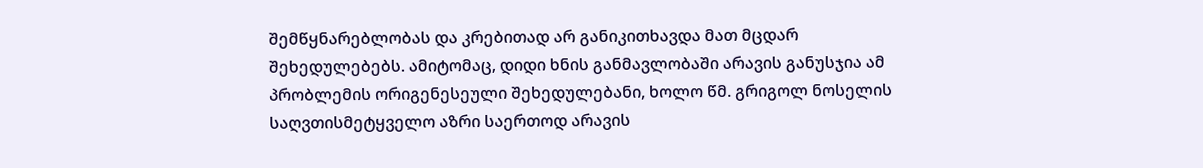შემწყნარებლობას და კრებითად არ განიკითხავდა მათ მცდარ შეხედულებებს. ამიტომაც, დიდი ხნის განმავლობაში არავის განუსჯია ამ პრობლემის ორიგენესეული შეხედულებანი, ხოლო წმ. გრიგოლ ნოსელის საღვთისმეტყველო აზრი საერთოდ არავის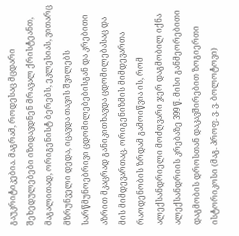გაუკრიტიკებია. მაგრამ, როდესაც მცდარი შეხედულებები იზიდავდნენ მრავალ ქრისტეანთ, მაგალითად, ორიგენისტ ბერებს, ეკლესიას, ვითარც მზრუნველი დედა, იცავდა თავის შვილებს სარწმუნოებრივი ცდომილებებისგან და კრებითი აზრით მკაცრად განიკითხავდა ცდომილებასაც და მის მიმდევართაც. ორიგენიზმის მიმდევართა რაოდენობის ზრდამ გამოიწვია ის, რომ ალექსანდრიელი მოძღვარი ჯერ დაგმობილ იქნა ალექსანდრიის კრებაზე 399 წ. მისი განმეორებითი დაგმობის დროსთან დაკავშირებით ზოგიერთი ისტორიკოსი (მაგ. პროფ. ვ. ვ. ბოლოტოვი)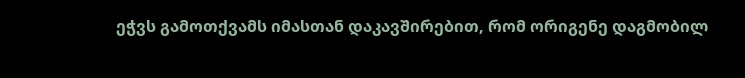ეჭვს გამოთქვამს იმასთან დაკავშირებით, რომ ორიგენე დაგმობილ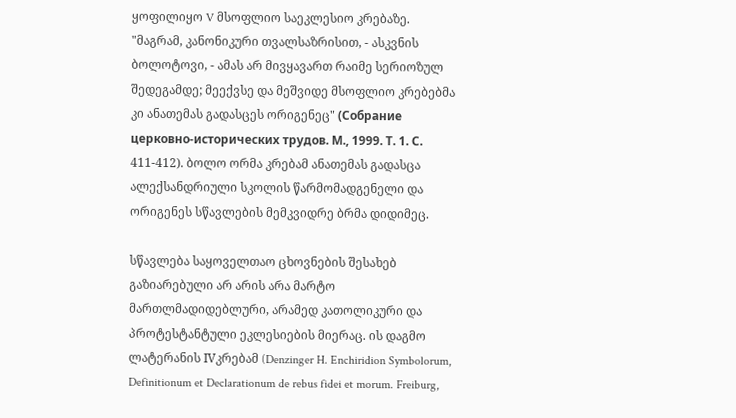ყოფილიყო V მსოფლიო საეკლესიო კრებაზე. "მაგრამ, კანონიკური თვალსაზრისით, - ასკვნის ბოლოტოვი, - ამას არ მივყავართ რაიმე სერიოზულ შედეგამდე; მეექვსე და მეშვიდე მსოფლიო კრებებმა კი ანათემას გადასცეს ორიგენეც" (Собрание церковно-исторических трудов. М., 1999. Т. 1. С. 411-412). ბოლო ორმა კრებამ ანათემას გადასცა ალექსანდრიული სკოლის წარმომადგენელი და ორიგენეს სწავლების მემკვიდრე ბრმა დიდიმეც.

სწავლება საყოველთაო ცხოვნების შესახებ გაზიარებული არ არის არა მარტო მართლმადიდებლური, არამედ კათოლიკური და პროტესტანტული ეკლესიების მიერაც. ის დაგმო ლატერანის IVკრებამ (Denzinger H. Enchiridion Symbolorum, Definitionum et Declarationum de rebus fidei et morum. Freiburg,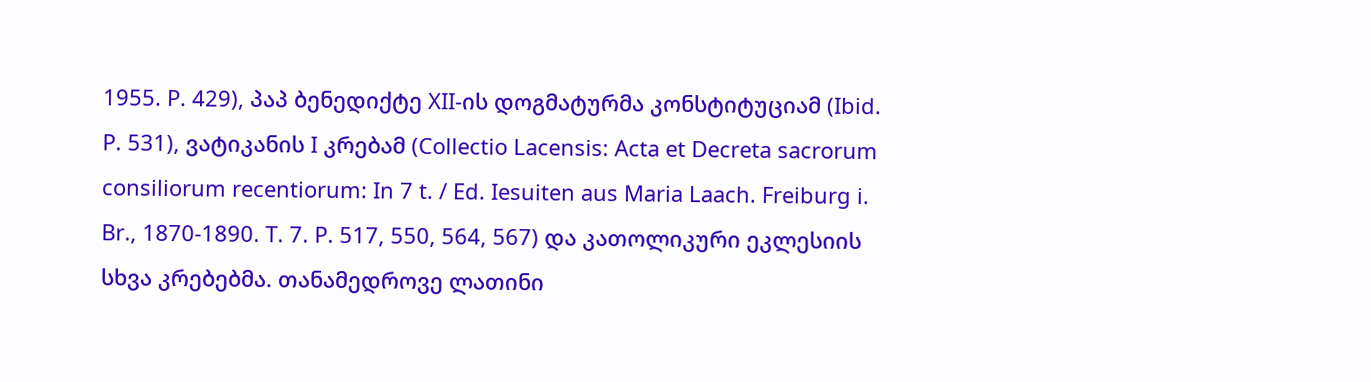1955. P. 429), პაპ ბენედიქტე XII-ის დოგმატურმა კონსტიტუციამ (Ibid. P. 531), ვატიკანის I კრებამ (Collectio Lacensis: Acta et Decreta sacrorum consiliorum recentiorum: In 7 t. / Ed. Iesuiten aus Maria Laach. Freiburg i. Br., 1870-1890. T. 7. P. 517, 550, 564, 567) და კათოლიკური ეკლესიის სხვა კრებებმა. თანამედროვე ლათინი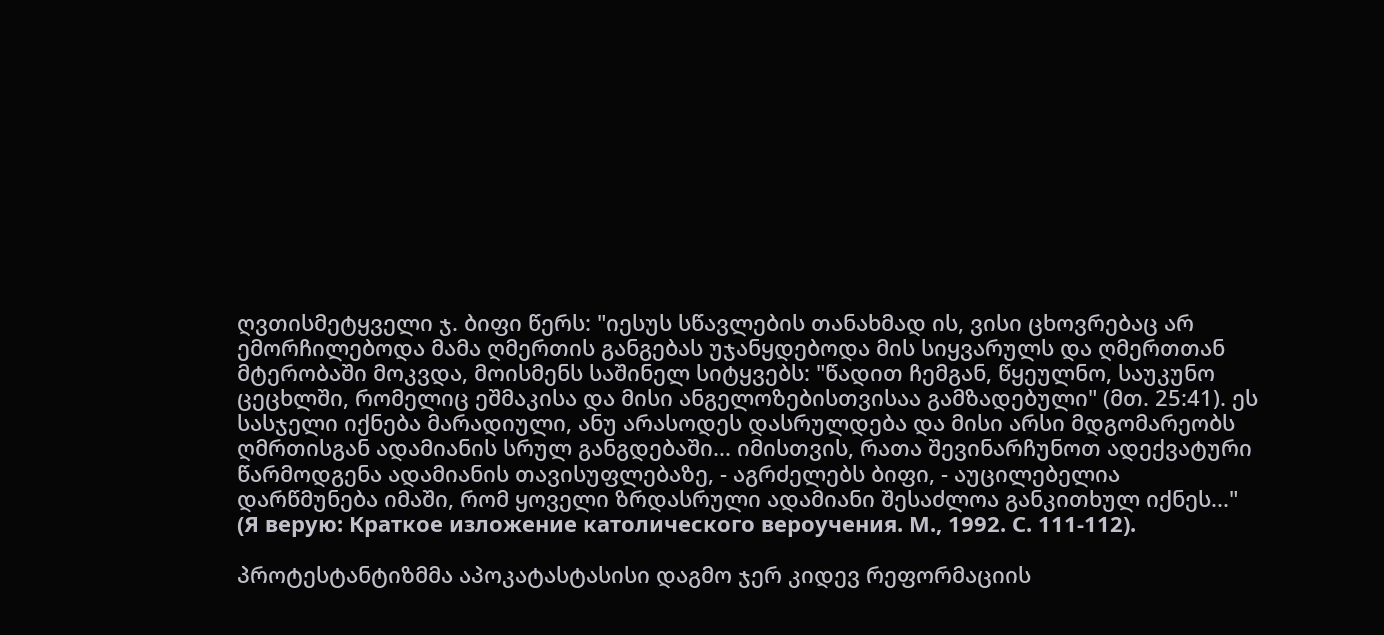ღვთისმეტყველი ჯ. ბიფი წერს: "იესუს სწავლების თანახმად ის, ვისი ცხოვრებაც არ ემორჩილებოდა მამა ღმერთის განგებას უჯანყდებოდა მის სიყვარულს და ღმერთთან მტერობაში მოკვდა, მოისმენს საშინელ სიტყვებს: "წადით ჩემგან, წყეულნო, საუკუნო ცეცხლში, რომელიც ეშმაკისა და მისი ანგელოზებისთვისაა გამზადებული" (მთ. 25:41). ეს სასჯელი იქნება მარადიული, ანუ არასოდეს დასრულდება და მისი არსი მდგომარეობს ღმრთისგან ადამიანის სრულ განგდებაში... იმისთვის, რათა შევინარჩუნოთ ადექვატური წარმოდგენა ადამიანის თავისუფლებაზე, - აგრძელებს ბიფი, - აუცილებელია დარწმუნება იმაში, რომ ყოველი ზრდასრული ადამიანი შესაძლოა განკითხულ იქნეს..." (Я верую: Краткое изложение католического вероучения. М., 1992. С. 111-112).

პროტესტანტიზმმა აპოკატასტასისი დაგმო ჯერ კიდევ რეფორმაციის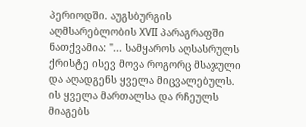პერიოდში. აუგსბურგის აღმსარებლობის XVII პარაგრაფში ნათქვამია: "... სამყაროს აღსასრულს ქრისტე ისევ მოვა როგორც მსაჯული და აღადგენს ყველა მიცვალებულს. ის ყველა მართალსა და რჩეულს მიაგებს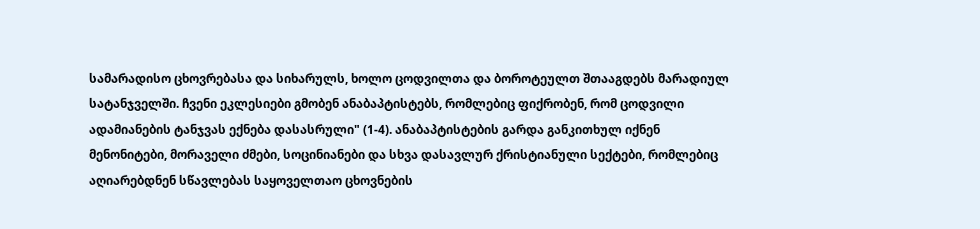სამარადისო ცხოვრებასა და სიხარულს, ხოლო ცოდვილთა და ბოროტეულთ შთააგდებს მარადიულ სატანჯველში. ჩვენი ეკლესიები გმობენ ანაბაპტისტებს, რომლებიც ფიქრობენ, რომ ცოდვილი ადამიანების ტანჯვას ექნება დასასრული" (1-4). ანაბაპტისტების გარდა განკითხულ იქნენ მენონიტები, მორაველი ძმები, სოცინიანები და სხვა დასავლურ ქრისტიანული სექტები, რომლებიც აღიარებდნენ სწავლებას საყოველთაო ცხოვნების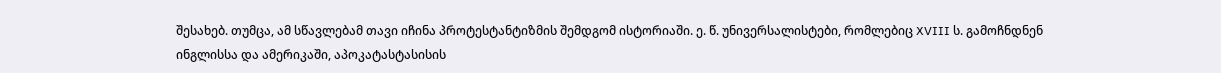შესახებ. თუმცა, ამ სწავლებამ თავი იჩინა პროტესტანტიზმის შემდგომ ისტორიაში. ე. წ. უნივერსალისტები, რომლებიც XVIII ს. გამოჩნდნენ ინგლისსა და ამერიკაში, აპოკატასტასისის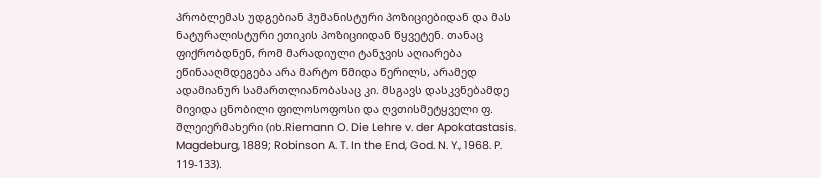პრობლემას უდგებიან ჰუმანისტური პოზიციებიდან და მას ნატურალისტური ეთიკის პოზიციიდან წყვეტენ. თანაც ფიქრობდნენ, რომ მარადიული ტანჯვის აღიარება ეწინააღმდეგება არა მარტო წმიდა წერილს, არამედ ადამიანურ სამართლიანობასაც კი. მსგავს დასკვნებამდე მივიდა ცნობილი ფილოსოფოსი და ღვთისმეტყველი ფ. შლეიერმახერი (იხ.Riemann O. Die Lehre v. der Apokatastasis. Magdeburg, 1889; Robinson A. T. In the End, God. N. Y., 1968. P. 119-133).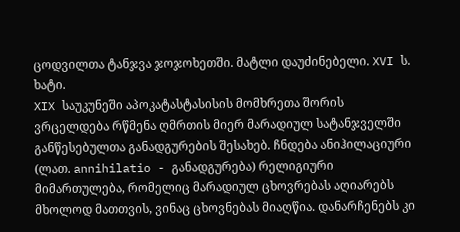ცოდვილთა ტანჯვა ჯოჯოხეთში. მატლი დაუძინებელი. XVI ს. ხატი.
XIX საუკუნეში აპოკატასტასისის მომხრეთა შორის ვრცელდება რწმენა ღმრთის მიერ მარადიულ სატანჯველში განწესებულთა განადგურების შესახებ. ჩნდება ანიჰილაციური (ლათ. annihilatio - განადგურება) რელიგიური მიმართულება, რომელიც მარადიულ ცხოვრებას აღიარებს მხოლოდ მათთვის, ვინაც ცხოვნებას მიაღწია. დანარჩენებს კი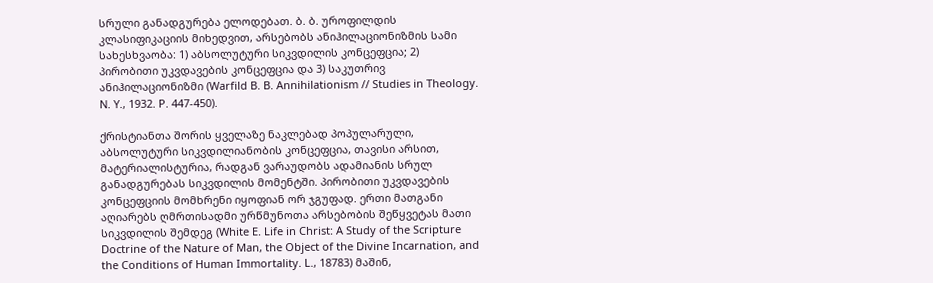სრული განადგურება ელოდებათ. ბ. ბ. უროფილდის კლასიფიკაციის მიხედვით, არსებობს ანიჰილაციონიზმის სამი სახესხვაობა: 1) აბსოლუტური სიკვდილის კონცეფცია; 2) პირობითი უკვდავების კონცეფცია და 3) საკუთრივ ანიჰილაციონიზმი (Warfild B. B. Annihilationism // Studies in Theology. N. Y., 1932. P. 447-450).

ქრისტიანთა შორის ყველაზე ნაკლებად პოპულარული, აბსოლუტური სიკვდილიანობის კონცეფცია, თავისი არსით, მატერიალისტურია, რადგან ვარაუდობს ადამიანის სრულ განადგურებას სიკვდილის მომენტში. პირობითი უკვდავების კონცეფციის მომხრენი იყოფიან ორ ჯგუფად. ერთი მათგანი აღიარებს ღმრთისადმი ურწმუნოთა არსებობის შეწყვეტას მათი სიკვდილის შემდეგ (White E. Life in Christ: A Study of the Scripture Doctrine of the Nature of Man, the Object of the Divine Incarnation, and the Conditions of Human Immortality. L., 18783) მაშინ,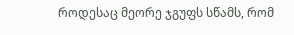როდესაც მეორე ჯგუფს სწამს, რომ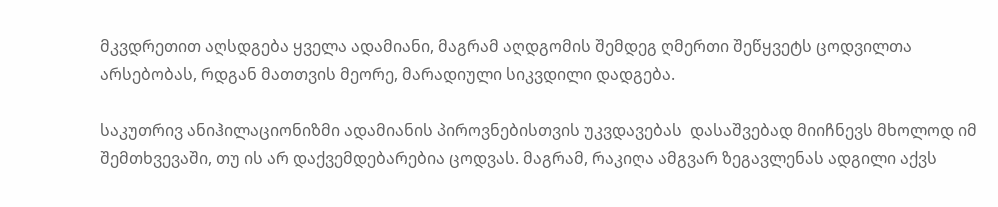მკვდრეთით აღსდგება ყველა ადამიანი, მაგრამ აღდგომის შემდეგ ღმერთი შეწყვეტს ცოდვილთა არსებობას, რდგან მათთვის მეორე, მარადიული სიკვდილი დადგება.

საკუთრივ ანიჰილაციონიზმი ადამიანის პიროვნებისთვის უკვდავებას  დასაშვებად მიიჩნევს მხოლოდ იმ შემთხვევაში, თუ ის არ დაქვემდებარებია ცოდვას. მაგრამ, რაკიღა ამგვარ ზეგავლენას ადგილი აქვს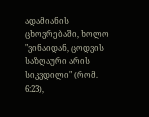ადამიანის ცხოვრებაში, ხოლო "ვინაიდან, ცოდვის საზღაური არის სიკვდილი" (რომ. 6:23),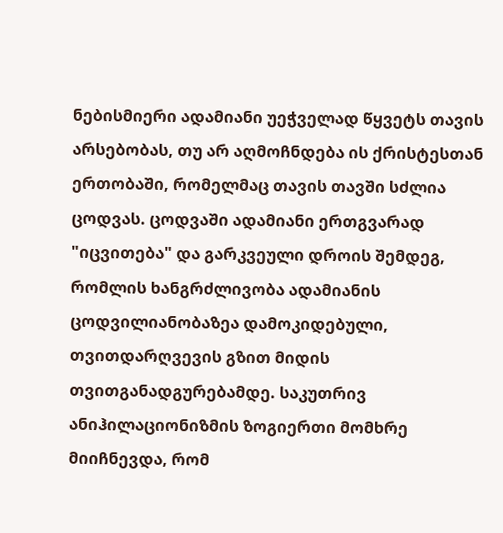ნებისმიერი ადამიანი უეჭველად წყვეტს თავის არსებობას, თუ არ აღმოჩნდება ის ქრისტესთან ერთობაში, რომელმაც თავის თავში სძლია ცოდვას. ცოდვაში ადამიანი ერთგვარად "იცვითება" და გარკვეული დროის შემდეგ, რომლის ხანგრძლივობა ადამიანის ცოდვილიანობაზეა დამოკიდებული, თვითდარღვევის გზით მიდის თვითგანადგურებამდე. საკუთრივ ანიჰილაციონიზმის ზოგიერთი მომხრე მიიჩნევდა, რომ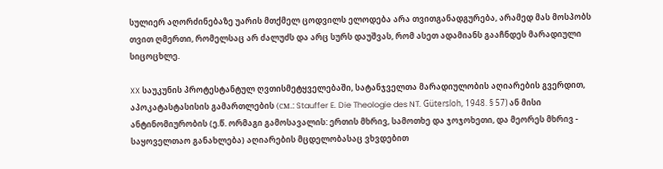სულიერ აღორძინებაზე უარის მთქმელ ცოდვილს ელოდება არა თვითგანადგურება, არამედ მას მოსპობს თვით ღმერთი, რომელსაც არ ძალუძს და არც სურს დაუშვას, რომ ასეთ ადამიანს გააჩნდეს მარადიული სიცოცხლე.

XX საუკუნის პროტესტანტულ ღვთისმეტყველებაში, სატანჯველთა მარადიულობის აღიარების გვერდით, აპოკატასტასისის გამართლების (см.: Stauffer E. Die Theologie des NT. Gütersloh, 1948. § 57) ან მისი ანტინომიურობის (ე.წ. ორმაგი გამოსავალის: ერთის მხრივ, სამოთხე და ჯოჯოხეთი, და მეორეს მხრივ - საყოველთაო განახლება) აღიარების მცდელობასაც ვხვდებით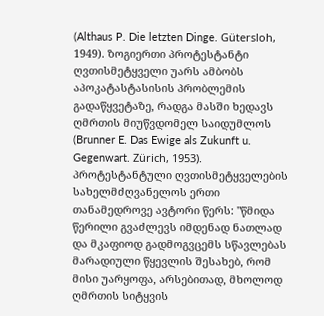(Althaus P. Die letzten Dinge. Gütersloh, 1949). ზოგიერთი პროტესტანტი ღვთისმეტყველი უარს ამბობს აპოკატასტასისის პრობლემის გადაწყვეტაზე, რადგა მასში ხედავს ღმრთის მიუწვდომელ საიდუმლოს (Brunner E. Das Ewige als Zukunft u. Gegenwart. Zürich, 1953). პროტესტანტული ღვთისმეტყველების სახელმძღვანელოს ერთი თანამედროვე ავტორი წერს: "წმიდა წერილი გვაძლევს იმდენად ნათლად და მკაფიოდ გადმოგვცემს სწავლებას მარადიული წყევლის შესახებ, რომ მისი უარყოფა, არსებითად, მხოლოდ ღმრთის სიტყვის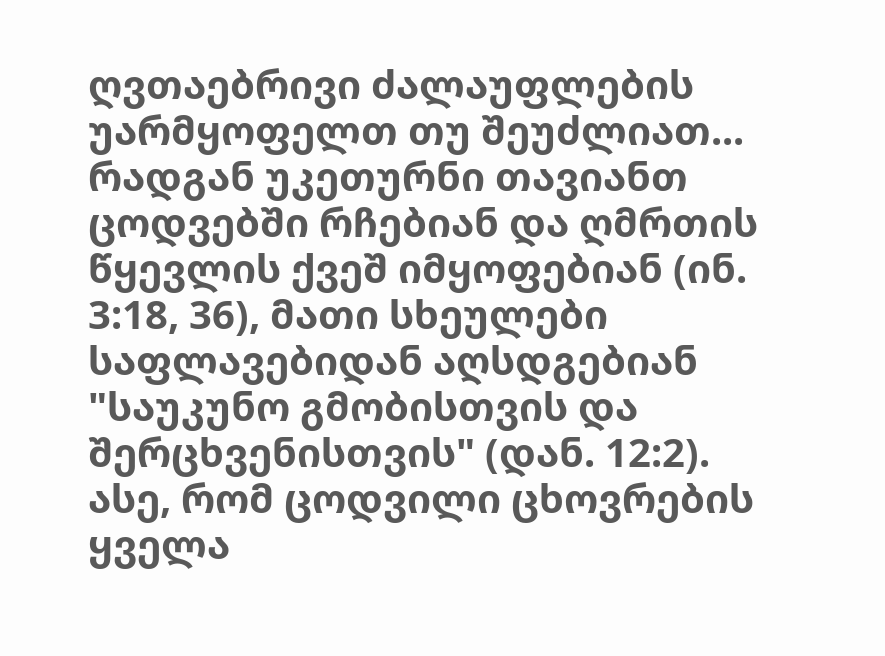ღვთაებრივი ძალაუფლების უარმყოფელთ თუ შეუძლიათ... რადგან უკეთურნი თავიანთ ცოდვებში რჩებიან და ღმრთის წყევლის ქვეშ იმყოფებიან (ინ. 3:18, 36), მათი სხეულები საფლავებიდან აღსდგებიან "საუკუნო გმობისთვის და შერცხვენისთვის" (დან. 12:2). ასე, რომ ცოდვილი ცხოვრების ყველა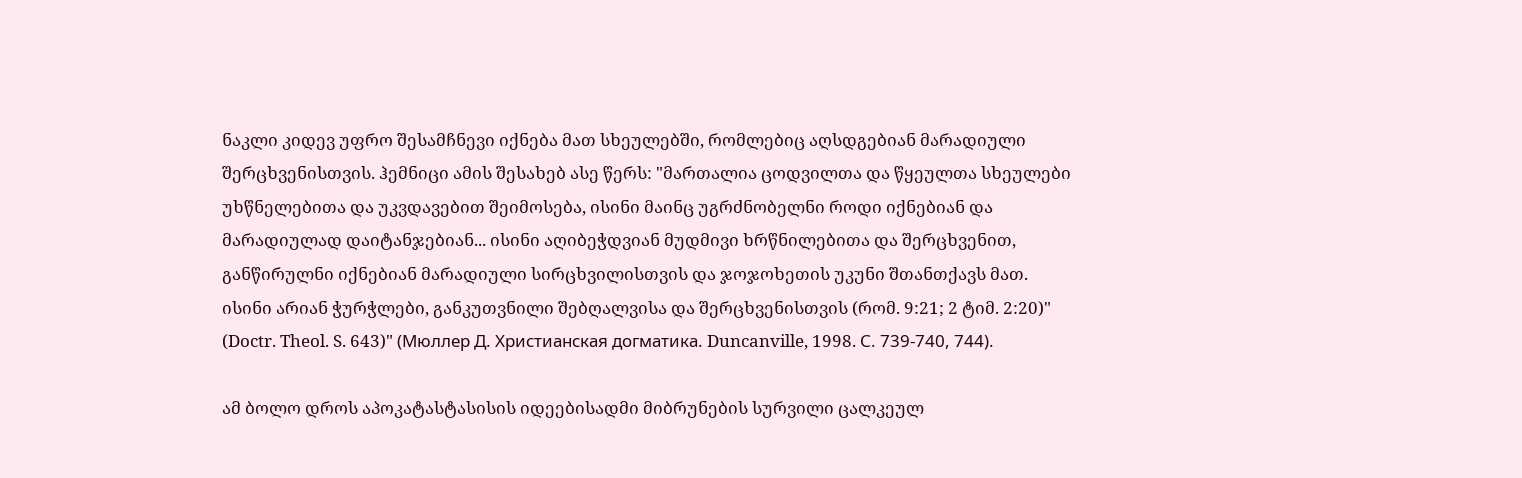ნაკლი კიდევ უფრო შესამჩნევი იქნება მათ სხეულებში, რომლებიც აღსდგებიან მარადიული შერცხვენისთვის. ჰემნიცი ამის შესახებ ასე წერს: "მართალია ცოდვილთა და წყეულთა სხეულები უხწნელებითა და უკვდავებით შეიმოსება, ისინი მაინც უგრძნობელნი როდი იქნებიან და მარადიულად დაიტანჯებიან... ისინი აღიბეჭდვიან მუდმივი ხრწნილებითა და შერცხვენით, განწირულნი იქნებიან მარადიული სირცხვილისთვის და ჯოჯოხეთის უკუნი შთანთქავს მათ. ისინი არიან ჭურჭლები, განკუთვნილი შებღალვისა და შერცხვენისთვის (რომ. 9:21; 2 ტიმ. 2:20)" (Doctr. Theol. S. 643)" (Мюллер Д. Христианская догматика. Duncanville, 1998. С. 739-740, 744).

ამ ბოლო დროს აპოკატასტასისის იდეებისადმი მიბრუნების სურვილი ცალკეულ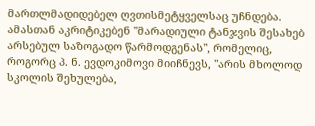მართლმადიდებელ ღვთისმეტყველსაც უჩნდება. ამასთან აკრიტიკებენ "მარადიული ტანჯვის შესახებ არსებულ საზოგადო წარმოდგენას", რომელიც, როგორც პ. ნ. ევდოკიმოვი მიიჩნევს, "არის მხოლოდ სკოლის შეხულება,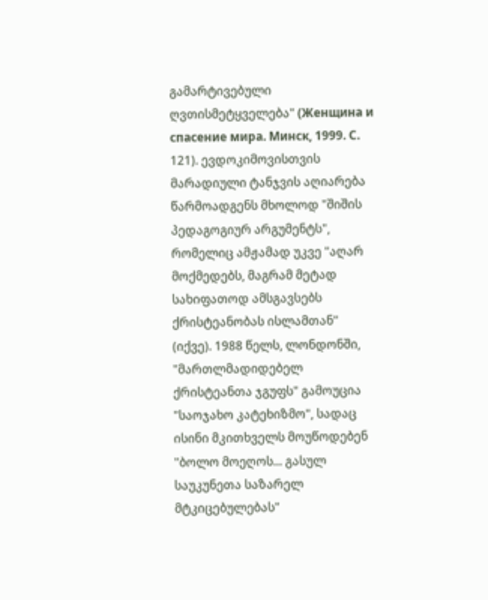გამარტივებული ღვთისმეტყველება" (Женщина и спасение мира. Минск, 1999. С. 121). ევდოკიმოვისთვის მარადიული ტანჯვის აღიარება წარმოადგენს მხოლოდ "შიშის პედაგოგიურ არგუმენტს", რომელიც ამჟამად უკვე "აღარ მოქმედებს, მაგრამ მეტად სახიფათოდ ამსგავსებს ქრისტეანობას ისლამთან" (იქვე). 1988 წელს, ლონდონში, "მართლმადიდებელ ქრისტეანთა ჯგუფს" გამოუცია "საოჯახო კატეხიზმო", სადაც ისინი მკითხველს მოუწოდებენ "ბოლო მოეღოს... გასულ საუკუნეთა საზარელ მტკიცებულებას"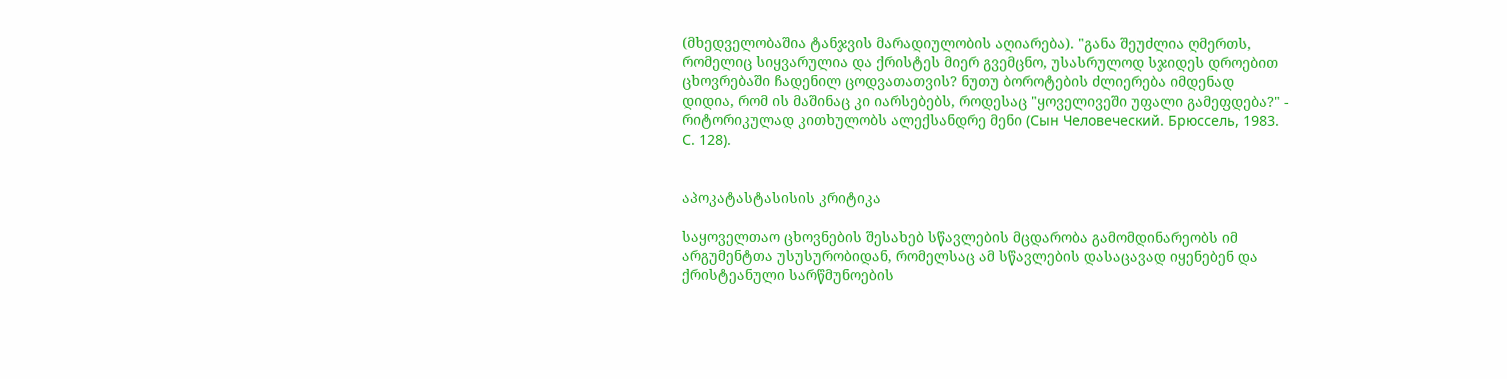(მხედველობაშია ტანჯვის მარადიულობის აღიარება). "განა შეუძლია ღმერთს, რომელიც სიყვარულია და ქრისტეს მიერ გვემცნო, უსასრულოდ სჯიდეს დროებით ცხოვრებაში ჩადენილ ცოდვათათვის? ნუთუ ბოროტების ძლიერება იმდენად დიდია, რომ ის მაშინაც კი იარსებებს, როდესაც "ყოველივეში უფალი გამეფდება?" - რიტორიკულად კითხულობს ალექსანდრე მენი (Сын Человеческий. Брюссель, 1983. С. 128).


აპოკატასტასისის კრიტიკა

საყოველთაო ცხოვნების შესახებ სწავლების მცდარობა გამომდინარეობს იმ არგუმენტთა უსუსურობიდან, რომელსაც ამ სწავლების დასაცავად იყენებენ და ქრისტეანული სარწმუნოების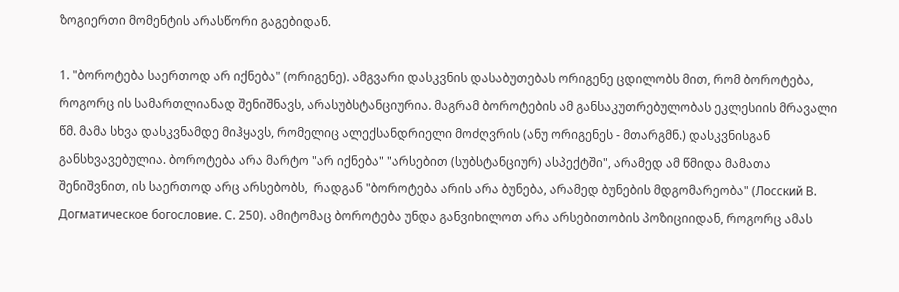ზოგიერთი მომენტის არასწორი გაგებიდან.

1. "ბოროტება საერთოდ არ იქნება" (ორიგენე). ამგვარი დასკვნის დასაბუთებას ორიგენე ცდილობს მით, რომ ბოროტება, როგორც ის სამართლიანად შენიშნავს, არასუბსტანციურია. მაგრამ ბოროტების ამ განსაკუთრებულობას ეკლესიის მრავალი წმ. მამა სხვა დასკვნამდე მიჰყავს, რომელიც ალექსანდრიელი მოძღვრის (ანუ ორიგენეს - მთარგმნ.) დასკვნისგან განსხვავებულია. ბოროტება არა მარტო "არ იქნება" "არსებით (სუბსტანციურ) ასპექტში", არამედ ამ წმიდა მამათა შენიშვნით, ის საერთოდ არც არსებობს,  რადგან "ბოროტება არის არა ბუნება, არამედ ბუნების მდგომარეობა" (Лосский В. Догматическое богословие. С. 250). ამიტომაც ბოროტება უნდა განვიხილოთ არა არსებითობის პოზიციიდან, როგორც ამას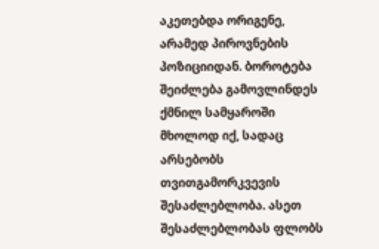აკეთებდა ორიგენე, არამედ პიროვნების პოზიციიდან. ბოროტება შეიძლება გამოვლინდეს ქმნილ სამყაროში მხოლოდ იქ, სადაც არსებობს თვითგამორკვევის შესაძლებლობა. ასეთ შესაძლებლობას ფლობს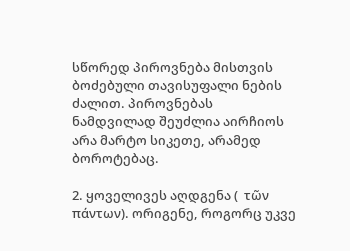სწორედ პიროვნება მისთვის ბოძებული თავისუფალი ნების ძალით. პიროვნებას ნამდვილად შეუძლია აირჩიოს არა მარტო სიკეთე, არამედ ბოროტებაც.

2. ყოველივეს აღდგენა (  τῶν πάντων). ორიგენე, როგორც უკვე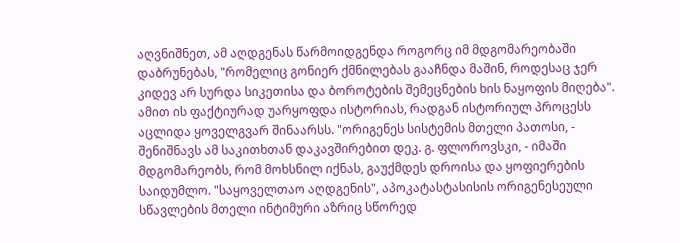აღვნიშნეთ, ამ აღდგენას წარმოიდგენდა როგორც იმ მდგომარეობაში დაბრუნებას, "რომელიც გონიერ ქმნილებას გააჩნდა მაშინ, როდესაც ჯერ კიდევ არ სურდა სიკეთისა და ბოროტების შემეცნების ხის ნაყოფის მიღება". ამით ის ფაქტიურად უარყოფდა ისტორიას, რადგან ისტორიულ პროცესს აცლიდა ყოველგვარ შინაარსს. "ორიგენეს სისტემის მთელი პათოსი, - შენიშნავს ამ საკითხთან დაკავშირებით დეკ. გ. ფლოროვსკი, - იმაში მდგომარეობს, რომ მოხსნილ იქნას, გაუქმდეს დროისა და ყოფიერების საიდუმლო. "საყოველთაო აღდგენის", აპოკატასტასისის ორიგენესეული სწავლების მთელი ინტიმური აზრიც სწორედ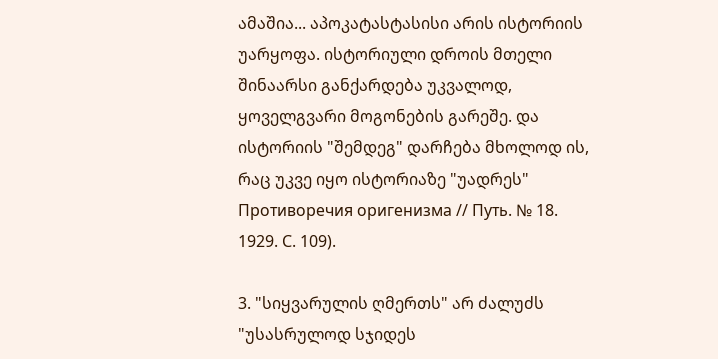ამაშია... აპოკატასტასისი არის ისტორიის უარყოფა. ისტორიული დროის მთელი შინაარსი განქარდება უკვალოდ, ყოველგვარი მოგონების გარეშე. და ისტორიის "შემდეგ" დარჩება მხოლოდ ის, რაც უკვე იყო ისტორიაზე "უადრეს" Противоречия оригенизма // Путь. № 18. 1929. С. 109).

3. "სიყვარულის ღმერთს" არ ძალუძს "უსასრულოდ სჯიდეს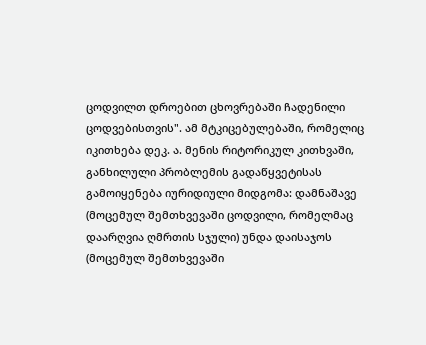ცოდვილთ დროებით ცხოვრებაში ჩადენილი ცოდვებისთვის". ამ მტკიცებულებაში, რომელიც იკითხება დეკ. ა. მენის რიტორიკულ კითხვაში, განხილული პრობლემის გადაწყვეტისას გამოიყენება იურიდიული მიდგომა: დამნაშავე (მოცემულ შემთხვევაში ცოდვილი, რომელმაც დაარღვია ღმრთის სჯული) უნდა დაისაჯოს (მოცემულ შემთხვევაში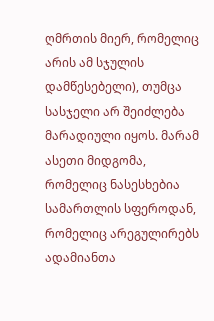ღმრთის მიერ, რომელიც არის ამ სჯულის დამწესებელი), თუმცა სასჯელი არ შეიძლება მარადიული იყოს. მარამ ასეთი მიდგომა, რომელიც ნასესხებია სამართლის სფეროდან, რომელიც არეგულირებს ადამიანთა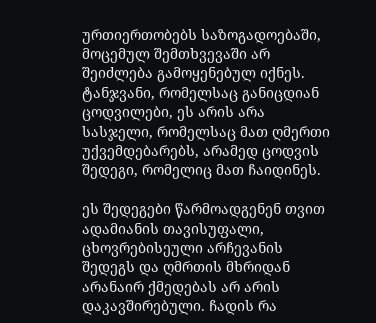ურთიერთობებს საზოგადოებაში, მოცემულ შემთხვევაში არ შეიძლება გამოყენებულ იქნეს. ტანჯვანი, რომელსაც განიცდიან ცოდვილები, ეს არის არა სასჯელი, რომელსაც მათ ღმერთი უქვემდებარებს, არამედ ცოდვის შედეგი, რომელიც მათ ჩაიდინეს.

ეს შედეგები წარმოადგენენ თვით ადამიანის თავისუფალი, ცხოვრებისეული არჩევანის შედეგს და ღმრთის მხრიდან არანაირ ქმედებას არ არის დაკავშირებული. ჩადის რა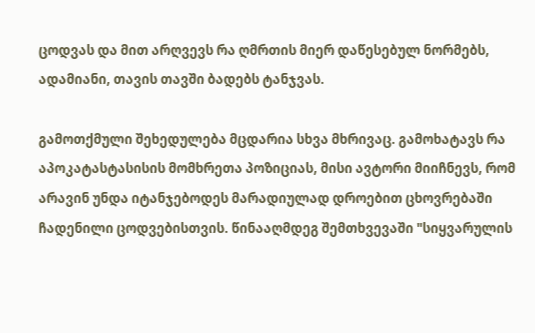ცოდვას და მით არღვევს რა ღმრთის მიერ დაწესებულ ნორმებს, ადამიანი, თავის თავში ბადებს ტანჯვას.

გამოთქმული შეხედულება მცდარია სხვა მხრივაც. გამოხატავს რა აპოკატასტასისის მომხრეთა პოზიციას, მისი ავტორი მიიჩნევს, რომ არავინ უნდა იტანჯებოდეს მარადიულად დროებით ცხოვრებაში ჩადენილი ცოდვებისთვის. წინააღმდეგ შემთხვევაში "სიყვარულის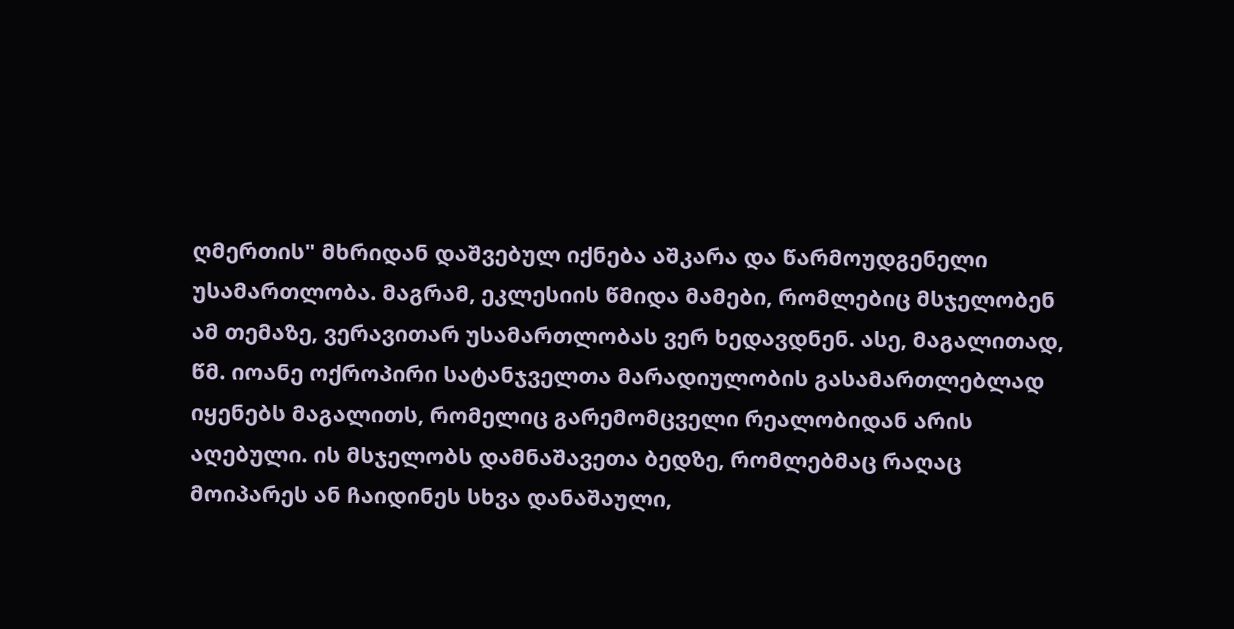ღმერთის" მხრიდან დაშვებულ იქნება აშკარა და წარმოუდგენელი უსამართლობა. მაგრამ, ეკლესიის წმიდა მამები, რომლებიც მსჯელობენ ამ თემაზე, ვერავითარ უსამართლობას ვერ ხედავდნენ. ასე, მაგალითად, წმ. იოანე ოქროპირი სატანჯველთა მარადიულობის გასამართლებლად იყენებს მაგალითს, რომელიც გარემომცველი რეალობიდან არის აღებული. ის მსჯელობს დამნაშავეთა ბედზე, რომლებმაც რაღაც მოიპარეს ან ჩაიდინეს სხვა დანაშაული,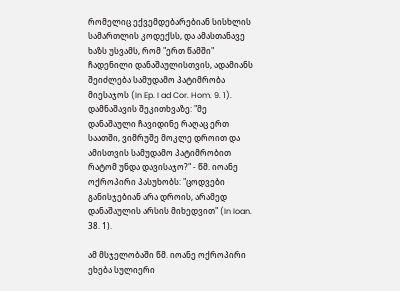რომელიც ექვემდებარებიან სისხლის სამართლის კოდექსს, და ამასთანავე ხაზს უსვამს, რომ "ერთ წამში" ჩადენილი დანაშაულისთვის, ადამიანს შეიძლება სამუდამო პატიმრობა მიესაჯოს (In Ep. I ad Cor. Hom. 9. 1). დამნაშავის შეკითხვაზე: "მე დანაშაული ჩავიდინე რაღაც ერთ საათში, ვიმრუშე მოკლე დროით და ამისთვის სამუდამო პატიმრობით რატომ უნდა დავისაჯო?" - წმ. იოანე ოქროპირი პასუხობს: "ცოდვები განისჯებიან არა დროის, არამედ დანაშაულის არსის მიხედვით" (In Ioan. 38. 1).

ამ მსჯელობაში წმ. იოანე ოქროპირი ეხება სულიერი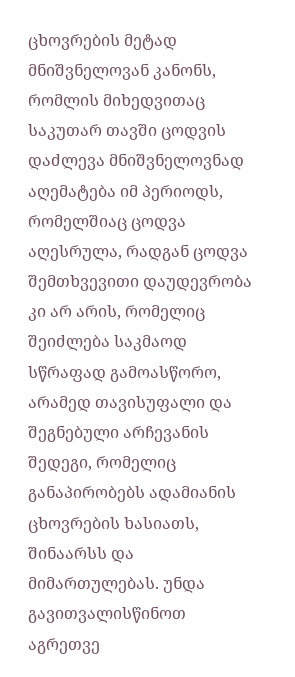ცხოვრების მეტად მნიშვნელოვან კანონს, რომლის მიხედვითაც საკუთარ თავში ცოდვის დაძლევა მნიშვნელოვნად აღემატება იმ პერიოდს, რომელშიაც ცოდვა აღესრულა, რადგან ცოდვა შემთხვევითი დაუდევრობა კი არ არის, რომელიც შეიძლება საკმაოდ სწრაფად გამოასწორო, არამედ თავისუფალი და შეგნებული არჩევანის შედეგი, რომელიც განაპირობებს ადამიანის ცხოვრების ხასიათს, შინაარსს და მიმართულებას. უნდა გავითვალისწინოთ აგრეთვე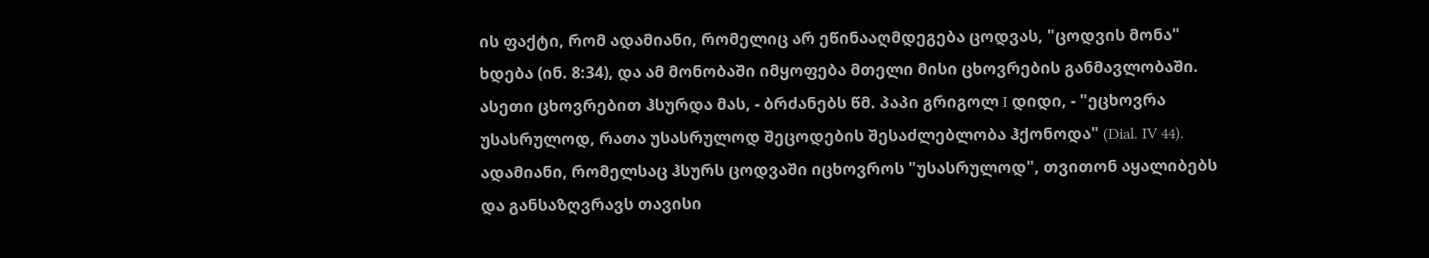ის ფაქტი, რომ ადამიანი, რომელიც არ ეწინააღმდეგება ცოდვას, "ცოდვის მონა" ხდება (ინ. 8:34), და ამ მონობაში იმყოფება მთელი მისი ცხოვრების განმავლობაში. ასეთი ცხოვრებით ჰსურდა მას, - ბრძანებს წმ. პაპი გრიგოლ I დიდი, - "ეცხოვრა უსასრულოდ, რათა უსასრულოდ შეცოდების შესაძლებლობა ჰქონოდა" (Dial. IV 44). ადამიანი, რომელსაც ჰსურს ცოდვაში იცხოვროს "უსასრულოდ", თვითონ აყალიბებს და განსაზღვრავს თავისი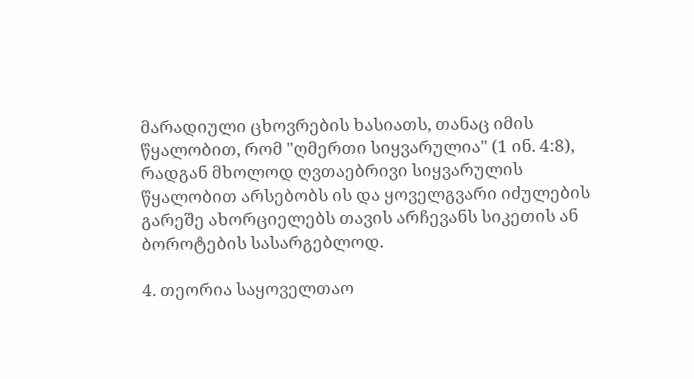მარადიული ცხოვრების ხასიათს, თანაც იმის წყალობით, რომ "ღმერთი სიყვარულია" (1 ინ. 4:8), რადგან მხოლოდ ღვთაებრივი სიყვარულის წყალობით არსებობს ის და ყოველგვარი იძულების გარეშე ახორციელებს თავის არჩევანს სიკეთის ან ბოროტების სასარგებლოდ.

4. თეორია საყოველთაო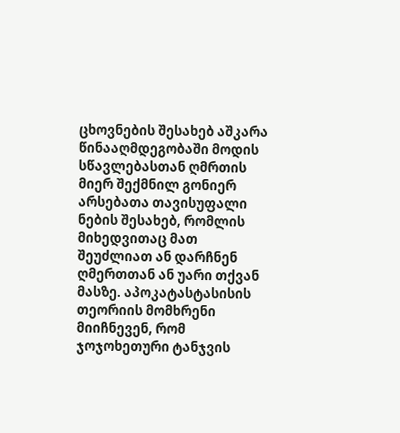ცხოვნების შესახებ აშკარა წინააღმდეგობაში მოდის სწავლებასთან ღმრთის მიერ შექმნილ გონიერ არსებათა თავისუფალი ნების შესახებ, რომლის მიხედვითაც მათ შეუძლიათ ან დარჩნენ ღმერთთან ან უარი თქვან მასზე. აპოკატასტასისის თეორიის მომხრენი მიიჩნევენ, რომ ჯოჯოხეთური ტანჯვის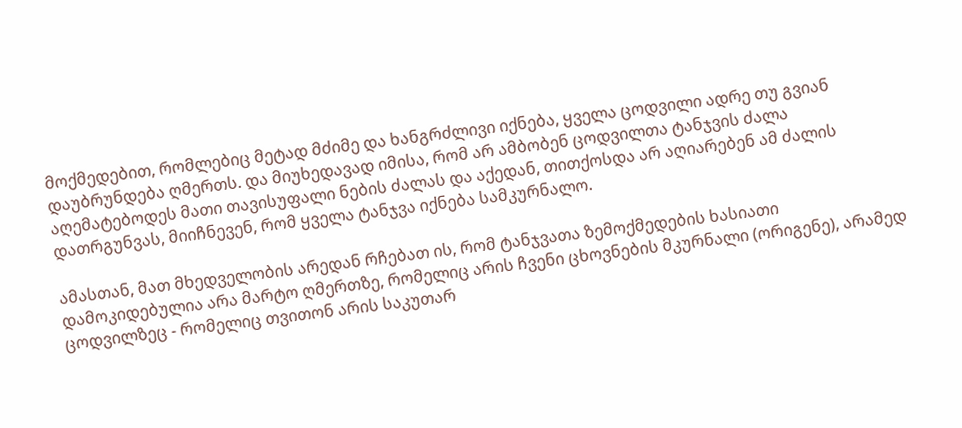მოქმედებით, რომლებიც მეტად მძიმე და ხანგრძლივი იქნება, ყველა ცოდვილი ადრე თუ გვიან დაუბრუნდება ღმერთს. და მიუხედავად იმისა, რომ არ ამბობენ ცოდვილთა ტანჯვის ძალა აღემატებოდეს მათი თავისუფალი ნების ძალას და აქედან, თითქოსდა არ აღიარებენ ამ ძალის დათრგუნვას, მიიჩნევენ, რომ ყველა ტანჯვა იქნება სამკურნალო.

ამასთან, მათ მხედველობის არედან რჩებათ ის, რომ ტანჯვათა ზემოქმედების ხასიათი დამოკიდებულია არა მარტო ღმერთზე, რომელიც არის ჩვენი ცხოვნების მკურნალი (ორიგენე), არამედ ცოდვილზეც - რომელიც თვითონ არის საკუთარ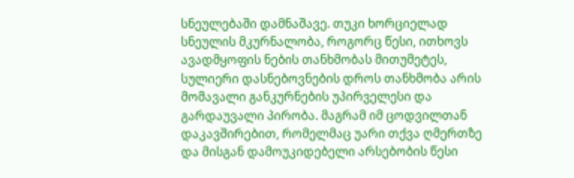სნეულებაში დამნაშავე. თუკი ხორციელად სნეულის მკურნალობა, როგორც წესი, ითხოვს ავადმყოფის ნების თანხმობას მითუმეტეს, სულიერი დასნებოვნების დროს თანხმობა არის მომავალი განკურნების უპირველესი და გარდაუვალი პირობა. მაგრამ იმ ცოდვილთან დაკავშირებით, რომელმაც უარი თქვა ღმერთზე და მისგან დამოუკიდებელი არსებობის წესი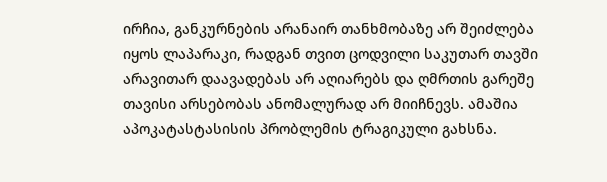ირჩია, განკურნების არანაირ თანხმობაზე არ შეიძლება იყოს ლაპარაკი, რადგან თვით ცოდვილი საკუთარ თავში არავითარ დაავადებას არ აღიარებს და ღმრთის გარეშე თავისი არსებობას ანომალურად არ მიიჩნევს. ამაშია აპოკატასტასისის პრობლემის ტრაგიკული გახსნა.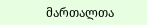მართალთა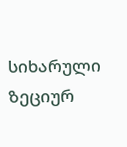სიხარული ზეციურ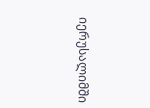იერუსალიმში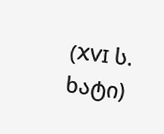(XVI ს. ხატი)